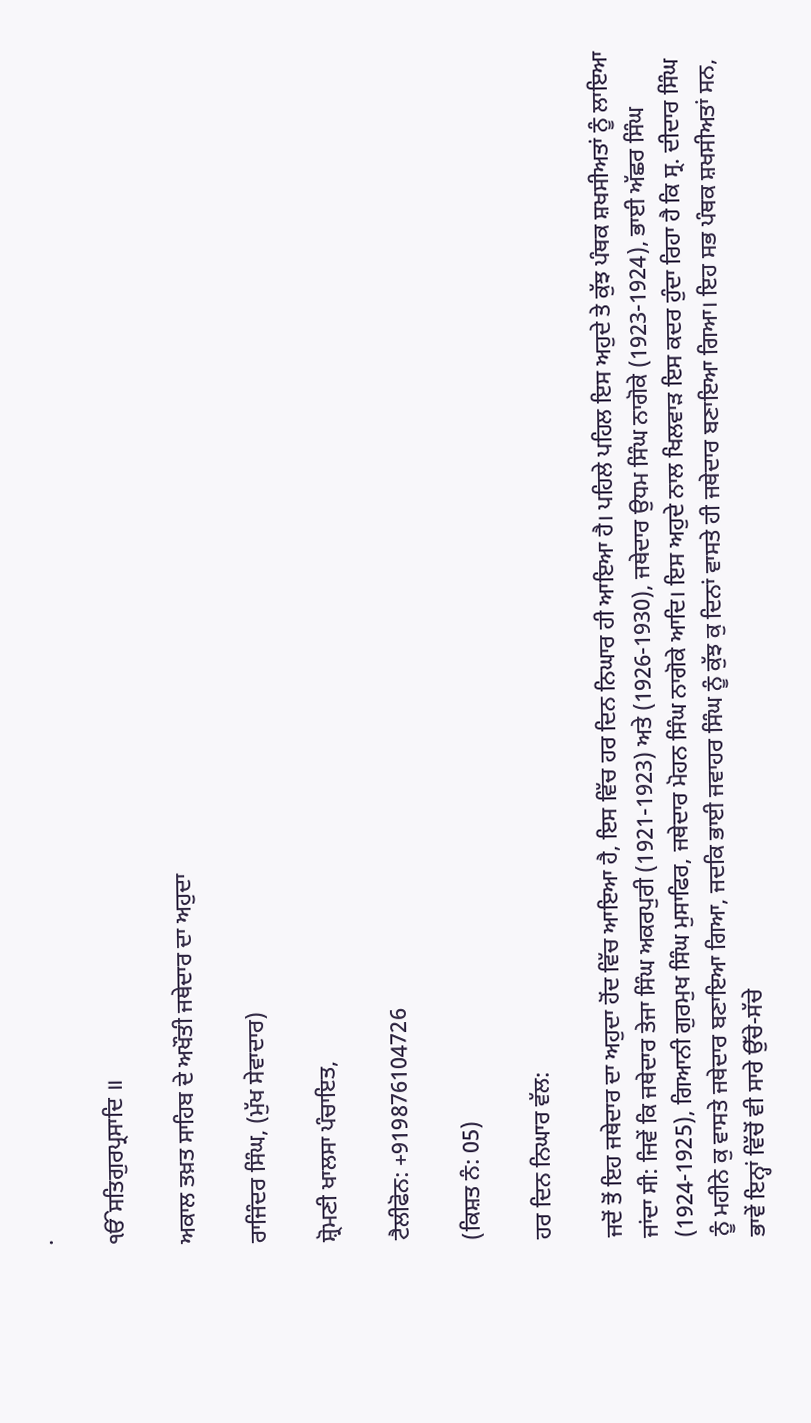.

ੴਸਤਿਗੁਰਪ੍ਰਸਾਦਿ ॥

ਅਕਾਲ ਤਖ਼ਤ ਸਾਹਿਬ ਦੇ ਅਖੌਤੀ ਜਥੇਦਾਰ ਦਾ ਅਹੁਦਾ

ਰਾਜਿੰਦਰ ਸਿੰਘ, (ਮੁੱਖ ਸੇਵਾਦਾਰ)

ਸ਼੍ਰੋਮਣੀ ਖਾਲਸਾ ਪੰਚਾਇਤ,

ਟੈਲੀਫੋਨ: +919876104726

(ਕਿਸ਼ਤ ਨੰ: 05)

ਹਰ ਦਿਨ ਨਿਘਾਰ ਵੱਲ:

ਜਦੋਂ ਤੋਂ ਇਹ ਜਥੇਦਾਰ ਦਾ ਅਹੁਦਾ ਹੋਂਦ ਵਿੱਚ ਆਇਆ ਹੈ, ਇਸ ਵਿੱਚ ਹਰ ਦਿਨ ਨਿਘਾਰ ਹੀ ਆਇਆ ਹੈ। ਪਹਿਲੇ ਪਹਿਲ ਇਸ ਅਹੁਦੇ ਤੇ ਕੁੱਝ ਪੰਥਕ ਸ਼ਖਸੀਅਤਾਂ ਨੂੰ ਲਾਇਆ ਜਾਂਦਾ ਸੀ: ਜਿਵੇਂ ਕਿ ਜਥੇਦਾਰ ਤੇਜਾ ਸਿੰਘ ਅਕਰਪੁਰੀ (1921-1923) ਅਤੇ (1926-1930), ਜਥੇਦਾਰ ਉਧਮ ਸਿੰਘ ਨਾਗੋਕੇ (1923-1924), ਭਾਈ ਅੱਛਰ ਸਿੰਘ (1924-1925), ਗਿਆਨੀ ਗੁਰਮੁਖ ਸਿੰਘ ਮੁਸਾਫਿਰ, ਜਥੇਦਾਰ ਮੋਹਨ ਸਿੰਘ ਨਾਗੋਕੇ ਆਦਿ। ਇਸ ਅਹੁਦੇ ਨਾਲ ਖਿਲਵਾੜ ਇਸ ਕਦਰ ਹੁੰਦਾ ਰਿਹਾ ਹੈ ਕਿ ਸ੍ਰ. ਦੀਦਾਰ ਸਿੰਘ ਨੂੰ ਮਹੀਨੇ ਕੁ ਵਾਸਤੇ ਜਥੇਦਾਰ ਬਣਾਇਆ ਗਿਆ, ਜਦਕਿ ਭਾਈ ਜਵਾਹਰ ਸਿੰਘ ਨੂੰ ਕੁੱਝ ਕੁ ਦਿਨਾਂ ਵਾਸਤੇ ਹੀ ਜਥੇਦਾਰ ਬਣਾਇਆ ਗਿਆ। ਇਹ ਸਭ ਪੰਥਕ ਸ਼ਖਸੀਅਤਾਂ ਸਨ, ਭਾਵੇਂ ਇਨ੍ਹਾਂ ਵਿੱਚੋਂ ਵੀ ਸਾਰੇ ਉੱਚੇ-ਸੱਚੇ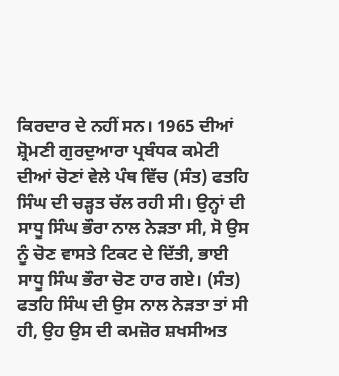ਕਿਰਦਾਰ ਦੇ ਨਹੀਂ ਸਨ। 1965 ਦੀਆਂ ਸ਼੍ਰੋਮਣੀ ਗੁਰਦੁਆਰਾ ਪ੍ਰਬੰਧਕ ਕਮੇਟੀ ਦੀਆਂ ਚੋਣਾਂ ਵੇਲੇ ਪੰਥ ਵਿੱਚ (ਸੰਤ) ਫਤਹਿ ਸਿੰਘ ਦੀ ਚੜ੍ਹਤ ਚੱਲ ਰਹੀ ਸੀ। ਉਨ੍ਹਾਂ ਦੀ ਸਾਧੂ ਸਿੰਘ ਭੌਰਾ ਨਾਲ ਨੇੜਤਾ ਸੀ, ਸੋ ਉਸ ਨੂੰ ਚੋਣ ਵਾਸਤੇ ਟਿਕਟ ਦੇ ਦਿੱਤੀ, ਭਾਈ ਸਾਧੂ ਸਿੰਘ ਭੌਰਾ ਚੋਣ ਹਾਰ ਗਏ। (ਸੰਤ) ਫਤਹਿ ਸਿੰਘ ਦੀ ਉਸ ਨਾਲ ਨੇੜਤਾ ਤਾਂ ਸੀ ਹੀ, ਉਹ ਉਸ ਦੀ ਕਮਜ਼ੋਰ ਸ਼ਖਸੀਅਤ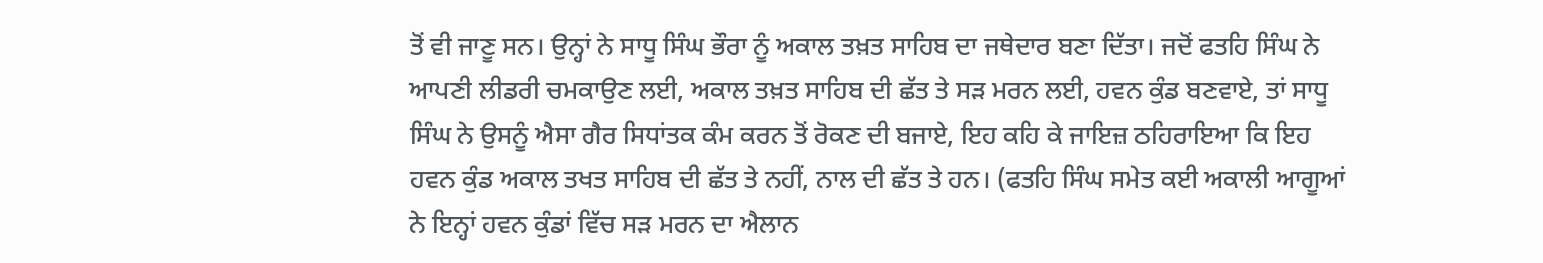ਤੋਂ ਵੀ ਜਾਣੂ ਸਨ। ਉਨ੍ਹਾਂ ਨੇ ਸਾਧੂ ਸਿੰਘ ਭੌਰਾ ਨੂੰ ਅਕਾਲ ਤਖ਼ਤ ਸਾਹਿਬ ਦਾ ਜਥੇਦਾਰ ਬਣਾ ਦਿੱਤਾ। ਜਦੋਂ ਫਤਹਿ ਸਿੰਘ ਨੇ ਆਪਣੀ ਲੀਡਰੀ ਚਮਕਾਉਣ ਲਈ, ਅਕਾਲ ਤਖ਼ਤ ਸਾਹਿਬ ਦੀ ਛੱਤ ਤੇ ਸੜ ਮਰਨ ਲਈ, ਹਵਨ ਕੁੰਡ ਬਣਵਾਏ, ਤਾਂ ਸਾਧੂ ਸਿੰਘ ਨੇ ਉਸਨੂੰ ਐਸਾ ਗੈਰ ਸਿਧਾਂਤਕ ਕੰਮ ਕਰਨ ਤੋਂ ਰੋਕਣ ਦੀ ਬਜਾਏ, ਇਹ ਕਹਿ ਕੇ ਜਾਇਜ਼ ਠਹਿਰਾਇਆ ਕਿ ਇਹ ਹਵਨ ਕੁੰਡ ਅਕਾਲ ਤਖਤ ਸਾਹਿਬ ਦੀ ਛੱਤ ਤੇ ਨਹੀਂ, ਨਾਲ ਦੀ ਛੱਤ ਤੇ ਹਨ। (ਫਤਹਿ ਸਿੰਘ ਸਮੇਤ ਕਈ ਅਕਾਲੀ ਆਗੂਆਂ ਨੇ ਇਨ੍ਹਾਂ ਹਵਨ ਕੁੰਡਾਂ ਵਿੱਚ ਸੜ ਮਰਨ ਦਾ ਐਲਾਨ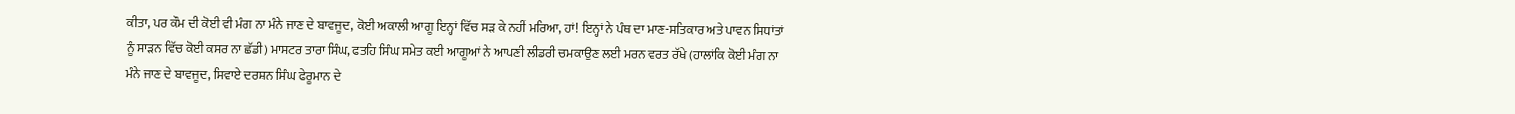ਕੀਤਾ, ਪਰ ਕੌਮ ਦੀ ਕੋਈ ਵੀ ਮੰਗ ਨਾ ਮੰਨੇ ਜਾਣ ਦੇ ਬਾਵਜੂਦ, ਕੋਈ ਅਕਾਲੀ ਆਗੂ ਇਨ੍ਹਾਂ ਵਿੱਚ ਸੜ ਕੇ ਨਹੀਂ ਮਰਿਆ, ਹਾਂ! ਇਨ੍ਹਾਂ ਨੇ ਪੰਥ ਦਾ ਮਾਣ-ਸਤਿਕਾਰ ਅਤੇ ਪਾਵਨ ਸਿਧਾਂਤਾਂ ਨੂੰ ਸਾੜਨ ਵਿੱਚ ਕੋਈ ਕਸਰ ਨਾ ਛੱਡੀ) ਮਾਸਟਰ ਤਾਰਾ ਸਿੰਘ, ਫਤਹਿ ਸਿੰਘ ਸਮੇਤ ਕਈ ਆਗੂਆਂ ਨੇ ਆਪਣੀ ਲੀਡਰੀ ਚਮਕਾਉਣ ਲਈ ਮਰਨ ਵਰਤ ਰੱਖੇ (ਹਾਲਾਂਕਿ ਕੋਈ ਮੰਗ ਨਾ ਮੰਨੇ ਜਾਣ ਦੇ ਬਾਵਜੂਦ, ਸਿਵਾਏ ਦਰਸ਼ਨ ਸਿੰਘ ਫੇਰੂਮਾਨ ਦੇ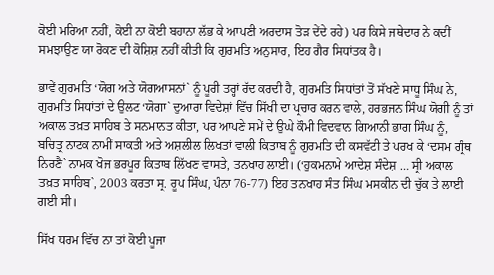ਕੋਈ ਮਰਿਆ ਨਹੀਂ, ਕੋਈ ਨਾ ਕੋਈ ਬਹਾਨਾ ਲੱਭ ਕੇ ਆਪਣੀ ਅਰਦਾਸ ਤੋੜ ਦੇਂਦੇ ਰਹੇ) ਪਰ ਕਿਸੇ ਜਥੇਦਾਰ ਨੇ ਕਦੀਂ ਸਮਝਾਉਣ ਯਾ ਰੋਕਣ ਦੀ ਕੋਸ਼ਿਸ਼ ਨਹੀਂ ਕੀਤੀ ਕਿ ਗੁਰਮਤਿ ਅਨੁਸਾਰ, ਇਹ ਗੈਰ ਸਿਧਾਂਤਕ ਹੈ।

ਭਾਵੇਂ ਗੁਰਮਤਿ ‘ਯੋਗ ਅਤੇ ਯੋਗਆਸਨਾਂ` ਨੂੰ ਪੂਰੀ ਤਰ੍ਹਾਂ ਰੱਦ ਕਰਦੀ ਹੈ, ਗੁਰਮਤਿ ਸਿਧਾਂਤਾਂ ਤੋਂ ਸੱਖਣੇ ਸਾਧੂ ਸਿੰਘ ਨੇ, ਗੁਰਮਤਿ ਸਿਧਾਂਤਾਂ ਦੇ ਉਲਟ ‘ਯੋਗਾ` ਦੁਆਰਾ ਵਿਦੇਸ਼ਾਂ ਵਿੱਚ ਸਿੱਖੀ ਦਾ ਪ੍ਰਚਾਰ ਕਰਨ ਵਾਲੇ, ਹਰਭਜਨ ਸਿੰਘ ਯੋਗੀ ਨੂੰ ਤਾਂ ਅਕਾਲ ਤਖ਼ਤ ਸਾਹਿਬ ਤੇ ਸਨਮਾਨਤ ਕੀਤਾ, ਪਰ ਆਪਣੇ ਸਮੇਂ ਦੇ ਉਘੇ ਕੌਮੀ ਵਿਦਵਾਨ ਗਿਆਨੀ ਭਾਗ ਸਿੰਘ ਨੂੰ, ਬਚਿਤ੍ਰ ਨਾਟਕ ਨਾਮੀਂ ਸਾਕਤੀ ਅਤੇ ਅਸ਼ਲੀਲ ਲਿਖਤਾਂ ਵਾਲੀ ਕਿਤਾਬ ਨੂੰ ਗੁਰਮਤਿ ਦੀ ਕਸਵੱਟੀ ਤੇ ਪਰਖ ਕੇ ‘ਦਸਮ ਗ੍ਰੰਥ ਨਿਰਣੈ` ਨਾਮਕ ਖੋਜ ਭਰਪੂਰ ਕਿਤਾਬ ਲਿੱਖਣ ਵਾਸਤੇ, ਤਨਖਾਹ ਲਾਈ। (‘ਹੁਕਮਨਾਮੇ ਆਦੇਸ਼ ਸੰਦੇਸ਼ … ਸ੍ਰੀ ਅਕਾਲ ਤਖ਼ਤ ਸਾਹਿਬ`, 2003 ਕਰਤਾ ਸ੍ਰ. ਰੂਪ ਸਿੰਘ, ਪੰਨਾ 76-77) ਇਹ ਤਨਖਾਹ ਸੰਤ ਸਿੰਘ ਮਸਕੀਨ ਦੀ ਚੁੱਕ ਤੇ ਲਾਈ ਗਈ ਸੀ।

ਸਿੱਖ ਧਰਮ ਵਿੱਚ ਨਾ ਤਾਂ ਕੋਈ ਪੂਜਾ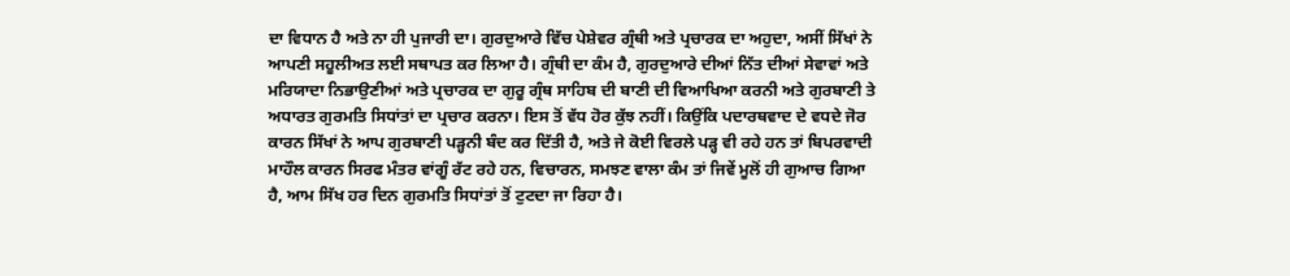ਦਾ ਵਿਧਾਨ ਹੈ ਅਤੇ ਨਾ ਹੀ ਪੁਜਾਰੀ ਦਾ। ਗੁਰਦੁਆਰੇ ਵਿੱਚ ਪੇਸ਼ੇਵਰ ਗ੍ਰੰਥੀ ਅਤੇ ਪ੍ਰਚਾਰਕ ਦਾ ਅਹੁਦਾ, ਅਸੀਂ ਸਿੱਖਾਂ ਨੇ ਆਪਣੀ ਸਹੂਲੀਅਤ ਲਈ ਸਥਾਪਤ ਕਰ ਲਿਆ ਹੈ। ਗ੍ਰੰਥੀ ਦਾ ਕੰਮ ਹੈ, ਗੁਰਦੁਆਰੇ ਦੀਆਂ ਨਿੱਤ ਦੀਆਂ ਸੇਵਾਵਾਂ ਅਤੇ ਮਰਿਯਾਦਾ ਨਿਭਾਉਣੀਆਂ ਅਤੇ ਪ੍ਰਚਾਰਕ ਦਾ ਗੁਰੂ ਗ੍ਰੰਥ ਸਾਹਿਬ ਦੀ ਬਾਣੀ ਦੀ ਵਿਆਖਿਆ ਕਰਨੀ ਅਤੇ ਗੁਰਬਾਣੀ ਤੇ ਅਧਾਰਤ ਗੁਰਮਤਿ ਸਿਧਾਂਤਾਂ ਦਾ ਪ੍ਰਚਾਰ ਕਰਨਾ। ਇਸ ਤੋਂ ਵੱਧ ਹੋਰ ਕੁੱਝ ਨਹੀਂ। ਕਿਉਂਕਿ ਪਦਾਰਥਵਾਦ ਦੇ ਵਧਦੇ ਜੋਰ ਕਾਰਨ ਸਿੱਖਾਂ ਨੇ ਆਪ ਗੁਰਬਾਣੀ ਪੜ੍ਹਨੀ ਬੰਦ ਕਰ ਦਿੱਤੀ ਹੈ, ਅਤੇ ਜੇ ਕੋਈ ਵਿਰਲੇ ਪੜ੍ਹ ਵੀ ਰਹੇ ਹਨ ਤਾਂ ਬਿਪਰਵਾਦੀ ਮਾਹੌਲ ਕਾਰਨ ਸਿਰਫ ਮੰਤਰ ਵਾਂਗੂੰ ਰੱਟ ਰਹੇ ਹਨ, ਵਿਚਾਰਨ, ਸਮਝਣ ਵਾਲਾ ਕੰਮ ਤਾਂ ਜਿਵੇਂ ਮੂਲੋਂ ਹੀ ਗੁਆਚ ਗਿਆ ਹੈ, ਆਮ ਸਿੱਖ ਹਰ ਦਿਨ ਗੁਰਮਤਿ ਸਿਧਾਂਤਾਂ ਤੋਂ ਟੁਟਦਾ ਜਾ ਰਿਹਾ ਹੈ।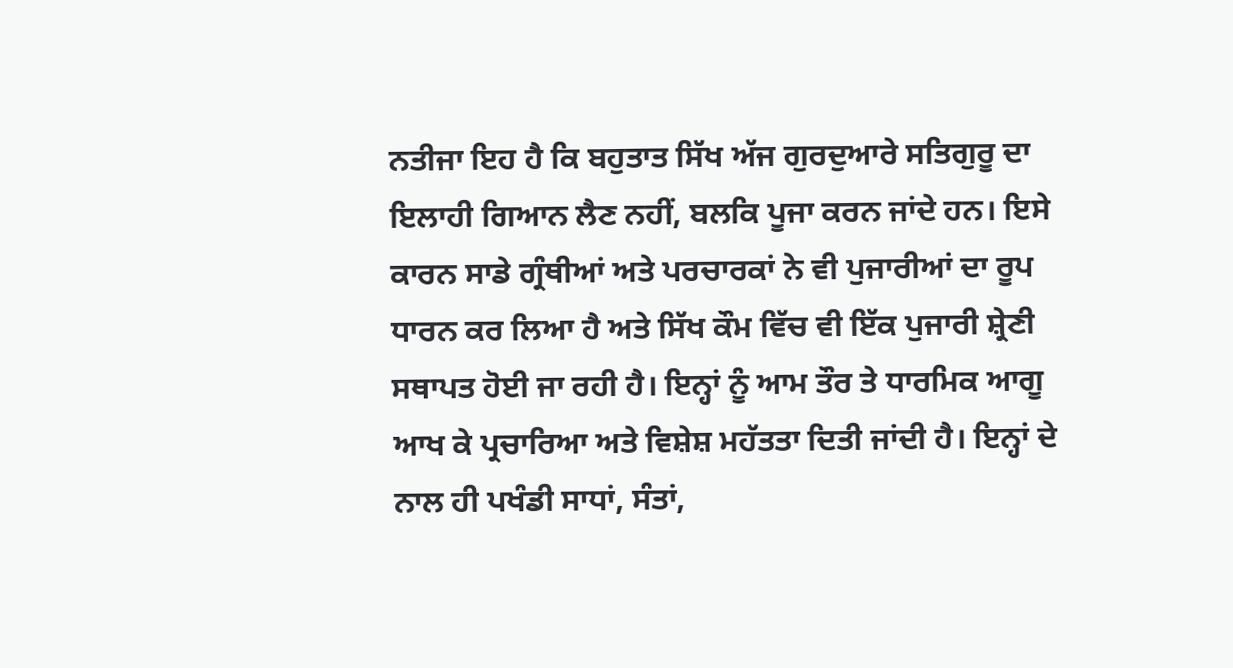ਨਤੀਜਾ ਇਹ ਹੈ ਕਿ ਬਹੁਤਾਤ ਸਿੱਖ ਅੱਜ ਗੁਰਦੁਆਰੇ ਸਤਿਗੁਰੂ ਦਾ ਇਲਾਹੀ ਗਿਆਨ ਲੈਣ ਨਹੀਂ, ਬਲਕਿ ਪੂਜਾ ਕਰਨ ਜਾਂਦੇ ਹਨ। ਇਸੇ ਕਾਰਨ ਸਾਡੇ ਗ੍ਰੰਥੀਆਂ ਅਤੇ ਪਰਚਾਰਕਾਂ ਨੇ ਵੀ ਪੁਜਾਰੀਆਂ ਦਾ ਰੂਪ ਧਾਰਨ ਕਰ ਲਿਆ ਹੈ ਅਤੇ ਸਿੱਖ ਕੌਮ ਵਿੱਚ ਵੀ ਇੱਕ ਪੁਜਾਰੀ ਸ਼੍ਰੇਣੀ ਸਥਾਪਤ ਹੋਈ ਜਾ ਰਹੀ ਹੈ। ਇਨ੍ਹਾਂ ਨੂੰ ਆਮ ਤੌਰ ਤੇ ਧਾਰਮਿਕ ਆਗੂ ਆਖ ਕੇ ਪ੍ਰਚਾਰਿਆ ਅਤੇ ਵਿਸ਼ੇਸ਼ ਮਹੱਤਤਾ ਦਿਤੀ ਜਾਂਦੀ ਹੈ। ਇਨ੍ਹਾਂ ਦੇ ਨਾਲ ਹੀ ਪਖੰਡੀ ਸਾਧਾਂ, ਸੰਤਾਂ,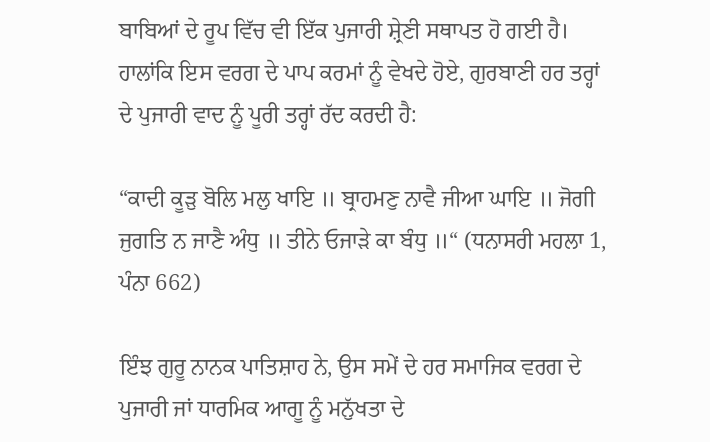ਬਾਬਿਆਂ ਦੇ ਰੂਪ ਵਿੱਚ ਵੀ ਇੱਕ ਪੁਜਾਰੀ ਸ਼੍ਰੇਣੀ ਸਥਾਪਤ ਹੋ ਗਈ ਹੈ। ਹਾਲਾਂਕਿ ਇਸ ਵਰਗ ਦੇ ਪਾਪ ਕਰਮਾਂ ਨੂੰ ਵੇਖਦੇ ਹੋਏ, ਗੁਰਬਾਣੀ ਹਰ ਤਰ੍ਹਾਂ ਦੇ ਪੁਜਾਰੀ ਵਾਦ ਨੂੰ ਪੂਰੀ ਤਰ੍ਹਾਂ ਰੱਦ ਕਰਦੀ ਹੈ:

“ਕਾਦੀ ਕੂੜੁ ਬੋਲਿ ਮਲੁ ਖਾਇ ॥ ਬ੍ਰਾਹਮਣੁ ਨਾਵੈ ਜੀਆ ਘਾਇ ॥ ਜੋਗੀ ਜੁਗਤਿ ਨ ਜਾਣੈ ਅੰਧੁ ॥ ਤੀਨੇ ਓਜਾੜੇ ਕਾ ਬੰਧੁ ॥“ (ਧਨਾਸਰੀ ਮਹਲਾ 1, ਪੰਨਾ 662)

ਇੰਝ ਗੁਰੂ ਨਾਨਕ ਪਾਤਿਸ਼ਾਹ ਨੇ, ਉਸ ਸਮੇਂ ਦੇ ਹਰ ਸਮਾਜਿਕ ਵਰਗ ਦੇ ਪੁਜਾਰੀ ਜਾਂ ਧਾਰਮਿਕ ਆਗੂ ਨੂੰ ਮਨੁੱਖਤਾ ਦੇ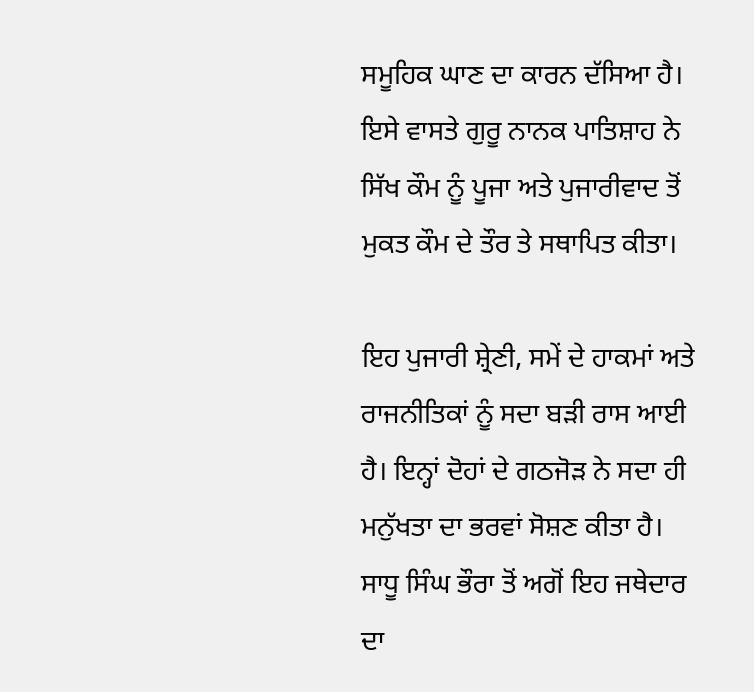ਸਮੂਹਿਕ ਘਾਣ ਦਾ ਕਾਰਨ ਦੱਸਿਆ ਹੈ। ਇਸੇ ਵਾਸਤੇ ਗੁਰੂ ਨਾਨਕ ਪਾਤਿਸ਼ਾਹ ਨੇ ਸਿੱਖ ਕੌਮ ਨੂੰ ਪੂਜਾ ਅਤੇ ਪੁਜਾਰੀਵਾਦ ਤੋਂ ਮੁਕਤ ਕੌਮ ਦੇ ਤੌਰ ਤੇ ਸਥਾਪਿਤ ਕੀਤਾ।

ਇਹ ਪੁਜਾਰੀ ਸ਼੍ਰੇਣੀ, ਸਮੇਂ ਦੇ ਹਾਕਮਾਂ ਅਤੇ ਰਾਜਨੀਤਿਕਾਂ ਨੂੰ ਸਦਾ ਬੜੀ ਰਾਸ ਆਈ ਹੈ। ਇਨ੍ਹਾਂ ਦੋਹਾਂ ਦੇ ਗਠਜੋੜ ਨੇ ਸਦਾ ਹੀ ਮਨੁੱਖਤਾ ਦਾ ਭਰਵਾਂ ਸੋਸ਼ਣ ਕੀਤਾ ਹੈ। ਸਾਧੂ ਸਿੰਘ ਭੌਰਾ ਤੋਂ ਅਗੋਂ ਇਹ ਜਥੇਦਾਰ ਦਾ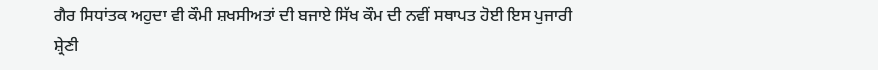ਗੈਰ ਸਿਧਾਂਤਕ ਅਹੁਦਾ ਵੀ ਕੌਮੀ ਸ਼ਖਸੀਅਤਾਂ ਦੀ ਬਜਾਏ ਸਿੱਖ ਕੌਮ ਦੀ ਨਵੀਂ ਸਥਾਪਤ ਹੋਈ ਇਸ ਪੁਜਾਰੀ ਸ਼੍ਰੇਣੀ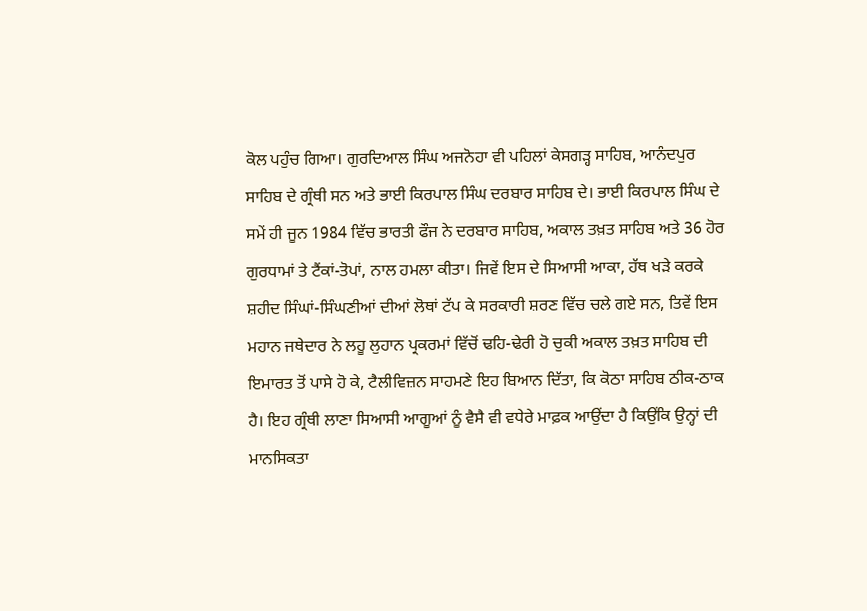ਕੋਲ ਪਹੁੰਚ ਗਿਆ। ਗੁਰਦਿਆਲ ਸਿੰਘ ਅਜਨੋਹਾ ਵੀ ਪਹਿਲਾਂ ਕੇਸਗੜ੍ਹ ਸਾਹਿਬ, ਆਨੰਦਪੁਰ ਸਾਹਿਬ ਦੇ ਗ੍ਰੰਥੀ ਸਨ ਅਤੇ ਭਾਈ ਕਿਰਪਾਲ ਸਿੰਘ ਦਰਬਾਰ ਸਾਹਿਬ ਦੇ। ਭਾਈ ਕਿਰਪਾਲ ਸਿੰਘ ਦੇ ਸਮੇਂ ਹੀ ਜੂਨ 1984 ਵਿੱਚ ਭਾਰਤੀ ਫੌਜ ਨੇ ਦਰਬਾਰ ਸਾਹਿਬ, ਅਕਾਲ ਤਖ਼ਤ ਸਾਹਿਬ ਅਤੇ 36 ਹੋਰ ਗੁਰਧਾਮਾਂ ਤੇ ਟੈਂਕਾਂ-ਤੋਪਾਂ, ਨਾਲ ਹਮਲਾ ਕੀਤਾ। ਜਿਵੇਂ ਇਸ ਦੇ ਸਿਆਸੀ ਆਕਾ, ਹੱਥ ਖੜੇ ਕਰਕੇ ਸ਼ਹੀਦ ਸਿੰਘਾਂ-ਸਿੰਘਣੀਆਂ ਦੀਆਂ ਲੋਥਾਂ ਟੱਪ ਕੇ ਸਰਕਾਰੀ ਸ਼ਰਣ ਵਿੱਚ ਚਲੇ ਗਏ ਸਨ, ਤਿਵੇਂ ਇਸ ਮਹਾਨ ਜਥੇਦਾਰ ਨੇ ਲਹੂ ਲੁਹਾਨ ਪ੍ਰਕਰਮਾਂ ਵਿੱਚੋਂ ਢਹਿ-ਢੇਰੀ ਹੋ ਚੁਕੀ ਅਕਾਲ ਤਖ਼ਤ ਸਾਹਿਬ ਦੀ ਇਮਾਰਤ ਤੋਂ ਪਾਸੇ ਹੋ ਕੇ, ਟੈਲੀਵਿਜ਼ਨ ਸਾਹਮਣੇ ਇਹ ਬਿਆਨ ਦਿੱਤਾ, ਕਿ ਕੋਠਾ ਸਾਹਿਬ ਠੀਕ-ਠਾਕ ਹੈ। ਇਹ ਗ੍ਰੰਥੀ ਲਾਣਾ ਸਿਆਸੀ ਆਗੂਆਂ ਨੂੰ ਵੈਸੈ ਵੀ ਵਧੇਰੇ ਮਾਫ਼ਕ ਆਉਂਦਾ ਹੈ ਕਿਉਂਕਿ ਉਨ੍ਹਾਂ ਦੀ ਮਾਨਸਿਕਤਾ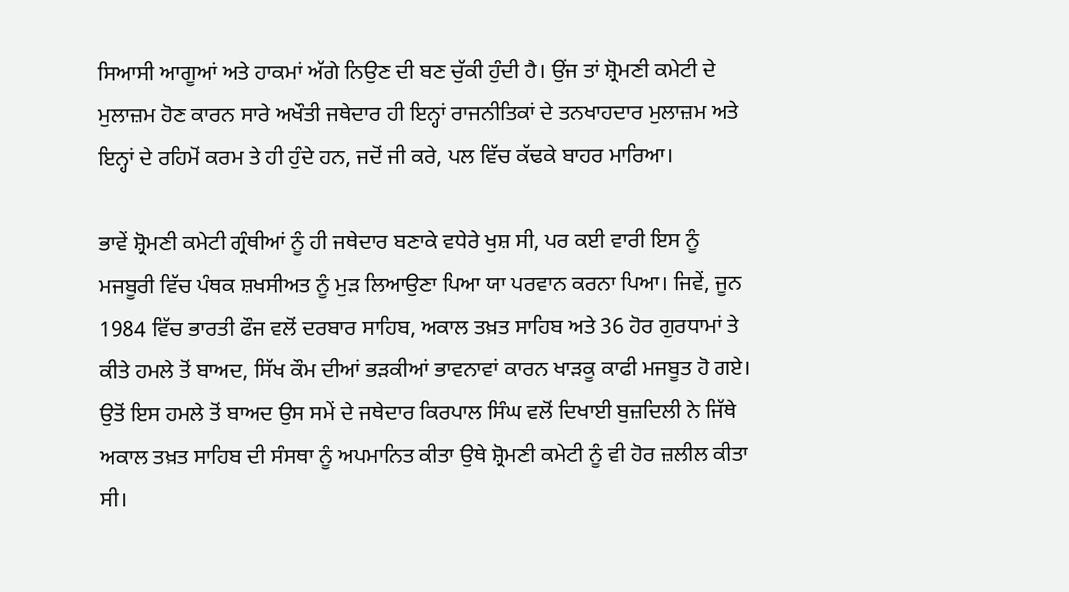ਸਿਆਸੀ ਆਗੂਆਂ ਅਤੇ ਹਾਕਮਾਂ ਅੱਗੇ ਨਿਉਣ ਦੀ ਬਣ ਚੁੱਕੀ ਹੁੰਦੀ ਹੈ। ਉਂਜ ਤਾਂ ਸ਼੍ਰੋਮਣੀ ਕਮੇਟੀ ਦੇ ਮੁਲਾਜ਼ਮ ਹੋਣ ਕਾਰਨ ਸਾਰੇ ਅਖੌਤੀ ਜਥੇਦਾਰ ਹੀ ਇਨ੍ਹਾਂ ਰਾਜਨੀਤਿਕਾਂ ਦੇ ਤਨਖਾਹਦਾਰ ਮੁਲਾਜ਼ਮ ਅਤੇ ਇਨ੍ਹਾਂ ਦੇ ਰਹਿਮੋਂ ਕਰਮ ਤੇ ਹੀ ਹੁੰਦੇ ਹਨ, ਜਦੋਂ ਜੀ ਕਰੇ, ਪਲ ਵਿੱਚ ਕੱਢਕੇ ਬਾਹਰ ਮਾਰਿਆ।

ਭਾਵੇਂ ਸ਼੍ਰੋਮਣੀ ਕਮੇਟੀ ਗ੍ਰੰਥੀਆਂ ਨੂੰ ਹੀ ਜਥੇਦਾਰ ਬਣਾਕੇ ਵਧੇਰੇ ਖੁਸ਼ ਸੀ, ਪਰ ਕਈ ਵਾਰੀ ਇਸ ਨੂੰ ਮਜਬੂਰੀ ਵਿੱਚ ਪੰਥਕ ਸ਼ਖਸੀਅਤ ਨੂੰ ਮੁੜ ਲਿਆਉਣਾ ਪਿਆ ਯਾ ਪਰਵਾਨ ਕਰਨਾ ਪਿਆ। ਜਿਵੇਂ, ਜੂਨ 1984 ਵਿੱਚ ਭਾਰਤੀ ਫੌਜ ਵਲੋਂ ਦਰਬਾਰ ਸਾਹਿਬ, ਅਕਾਲ ਤਖ਼ਤ ਸਾਹਿਬ ਅਤੇ 36 ਹੋਰ ਗੁਰਧਾਮਾਂ ਤੇ ਕੀਤੇ ਹਮਲੇ ਤੋਂ ਬਾਅਦ, ਸਿੱਖ ਕੌਮ ਦੀਆਂ ਭੜਕੀਆਂ ਭਾਵਨਾਵਾਂ ਕਾਰਨ ਖਾੜਕੂ ਕਾਫੀ ਮਜਬੂਤ ਹੋ ਗਏ। ਉਤੋਂ ਇਸ ਹਮਲੇ ਤੋਂ ਬਾਅਦ ਉਸ ਸਮੇਂ ਦੇ ਜਥੇਦਾਰ ਕਿਰਪਾਲ ਸਿੰਘ ਵਲੋਂ ਦਿਖਾਈ ਬੁਜ਼ਦਿਲੀ ਨੇ ਜਿੱਥੇ ਅਕਾਲ ਤਖ਼ਤ ਸਾਹਿਬ ਦੀ ਸੰਸਥਾ ਨੂੰ ਅਪਮਾਨਿਤ ਕੀਤਾ ਉਥੇ ਸ਼੍ਰੋਮਣੀ ਕਮੇਟੀ ਨੂੰ ਵੀ ਹੋਰ ਜ਼ਲੀਲ ਕੀਤਾ ਸੀ।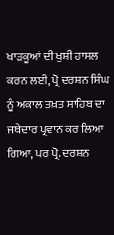ਖਾੜਕੂਆਂ ਦੀ ਖੁਸ਼ੀ ਹਾਸਲ ਕਰਨ ਲਈ, ਪ੍ਰੋ ਦਰਸ਼ਨ ਸਿੰਘ ਨੂੰ ਅਕਾਲ ਤਖ਼ਤ ਸਾਹਿਬ ਦਾ ਜਥੇਦਾਰ ਪ੍ਰਵਾਨ ਕਰ ਲਿਆ ਗਿਆ, ਪਰ ਪ੍ਰੋ. ਦਰਸ਼ਨ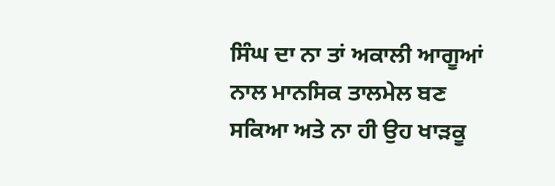ਸਿੰਘ ਦਾ ਨਾ ਤਾਂ ਅਕਾਲੀ ਆਗੂਆਂ ਨਾਲ ਮਾਨਸਿਕ ਤਾਲਮੇਲ ਬਣ ਸਕਿਆ ਅਤੇ ਨਾ ਹੀ ਉਹ ਖਾੜਕੂ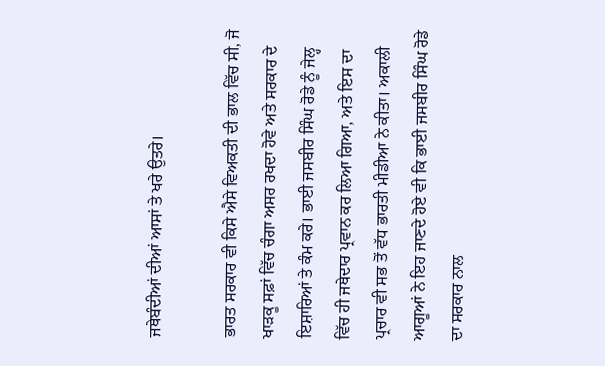ਜਥੇਬੰਦੀਆਂ ਦੀਆਂ ਆਸਾਂ ਤੇ ਖਰੇ ਉਤਰੇ।

ਭਾਰਤ ਸਰਕਾਰ ਵੀ ਕਿਸੇ ਐਸੇ ਵਿਅਕਤੀ ਦੀ ਭਾਲ ਵਿੱਚ ਸੀ, ਜੋ ਖਾੜਕੂ ਸਫ਼ਾਂ ਵਿੱਚ ਚੰਗਾ ਅਸਰ ਰਖਦਾ ਹੋਵੇ ਅਤੇ ਸਰਕਾਰ ਦੇ ਇਸ਼ਾਰਿਆਂ ਤੇ ਕੰਮ ਕਰੇ। ਭਾਈ ਜਸਬੀਰ ਸਿੰਘ ਰੋਡੇ ਨੂੰ ਜੇਲ੍ਹ ਵਿੱਚ ਹੀ ਜਥੇਦਾਰ ਪ੍ਰਵਾਨ ਕਰ ਲਿਆ ਗਿਆ, ਅਤੇ ਇਸ ਦਾ ਪ੍ਰਚਾਰ ਵੀ ਸਭ ਤੋਂ ਵੱਧ ਭਾਰਤੀ ਮੀਡੀਆ ਨੇ ਕੀਤਾ। ਅਕਾਲੀ ਆਗੂਆਂ ਨੇ ਇਹ ਜਾਣਦੇ ਹੋਏ ਵੀ ਕਿ ਭਾਈ ਜਸਬੀਰ ਸਿੰਘ ਰੋਡੇ ਦਾ ਸਰਕਾਰ ਨਾਲ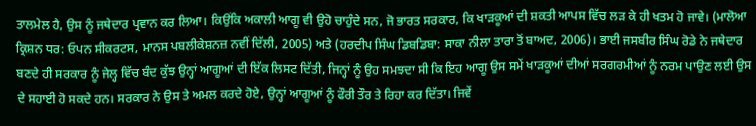ਤਾਲਮੇਲ ਹੈ, ਉਸ ਨੂੰ ਜਥੇਦਾਰ ਪ੍ਰਵਾਨ ਕਰ ਲਿਆ। ਕਿਉਂਕਿ ਅਕਾਲੀ ਆਗੂ ਵੀ ਉਹੋ ਚਾਹੁੰਦੇ ਸਨ, ਜੋ ਭਾਰਤ ਸਰਕਾਰ, ਕਿ ਖਾੜਕੂਆਂ ਦੀ ਸ਼ਕਤੀ ਆਪਸ ਵਿੱਚ ਲੜ ਕੇ ਹੀ ਖਤਮ ਹੋ ਜਾਵੇ। (ਮਾਲੋਆ ਕ੍ਰਿਸ਼ਨ ਧਰ: ਓਪਨ ਸੀਕਰਟਸ, ਮਾਨਸ ਪਬਲੀਕੇਸ਼ਨਜ਼ ਨਵੀਂ ਦਿੱਲੀ, 2005) ਅਤੇ (ਹਰਦੀਪ ਸਿੰਘ ਡਿਬਡਿਬਾ: ਸਾਕਾ ਨੀਲਾ ਤਾਰਾ ਤੋਂ ਬਾਅਦ, 2006)। ਭਾਈ ਜਸਬੀਰ ਸਿੰਘ ਰੋਡੇ ਨੇ ਜਥੇਦਾਰ ਬਣਦੇ ਹੀ ਸਰਕਾਰ ਨੂੰ ਜੇਲ੍ਹ ਵਿੱਚ ਬੰਦ ਕੁੱਝ ਉਨ੍ਹਾਂ ਆਗੂਆਂ ਦੀ ਇੱਕ ਲਿਸਟ ਦਿੱਤੀ, ਜਿਨ੍ਹਾਂ ਨੂੰ ਉਹ ਸਮਝਦਾ ਸੀ ਕਿ ਇਹ ਆਗੂ ਉਸ ਸਮੇਂ ਖਾੜਕੂਆਂ ਦੀਆਂ ਸਰਗਰਮੀਆਂ ਨੂੰ ਨਰਮ ਪਾਉਣ ਲਈ ਉਸ ਦੇ ਸਹਾਈ ਹੋ ਸਕਦੇ ਹਨ। ਸਰਕਾਰ ਨੇ ਉਸ ਤੇ ਅਮਲ ਕਰਦੇ ਹੋਏ, ਉਨ੍ਹਾਂ ਆਗੂਆਂ ਨੂੰ ਫੌਰੀ ਤੌਰ ਤੇ ਰਿਹਾ ਕਰ ਦਿੱਤਾ। ਜਿਵੇਂ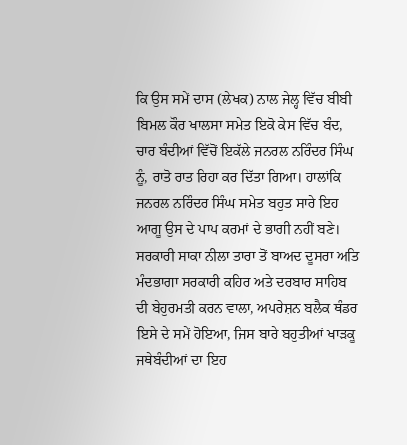ਕਿ ਉਸ ਸਮੇਂ ਦਾਸ (ਲੇਖਕ) ਨਾਲ ਜੇਲ੍ਹ ਵਿੱਚ ਬੀਬੀ ਬਿਮਲ ਕੌਰ ਖਾਲਸਾ ਸਮੇਤ ਇਕੋ ਕੇਸ ਵਿੱਚ ਬੰਦ, ਚਾਰ ਬੰਦੀਆਂ ਵਿੱਚੋਂ ਇਕੱਲੇ ਜਨਰਲ ਨਰਿੰਦਰ ਸਿੰਘ ਨੂੰ, ਰਾਤੋ ਰਾਤ ਰਿਹਾ ਕਰ ਦਿੱਤਾ ਗਿਆ। ਹਾਲਾਂਕਿ ਜਨਰਲ ਨਰਿੰਦਰ ਸਿੰਘ ਸਮੇਤ ਬਹੁਤ ਸਾਰੇ ਇਹ ਆਗੂ ਉਸ ਦੇ ਪਾਪ ਕਰਮਾਂ ਦੇ ਭਾਗੀ ਨਹੀਂ ਬਣੇ। ਸਰਕਾਰੀ ਸਾਕਾ ਨੀਲਾ ਤਾਰਾ ਤੋਂ ਬਾਅਦ ਦੂਸਰਾ ਅਤਿ ਮੰਦਭਾਗਾ ਸਰਕਾਰੀ ਕਹਿਰ ਅਤੇ ਦਰਬਾਰ ਸਾਹਿਬ ਦੀ ਬੇਹੁਰਮਤੀ ਕਰਨ ਵਾਲਾ, ਅਪਰੇਸ਼ਨ ਬਲੈਕ ਥੰਡਰ ਇਸੇ ਦੇ ਸਮੇਂ ਹੋਇਆ, ਜਿਸ ਬਾਰੇ ਬਹੁਤੀਆਂ ਖਾੜਕੂ ਜਥੇਬੰਦੀਆਂ ਦਾ ਇਹ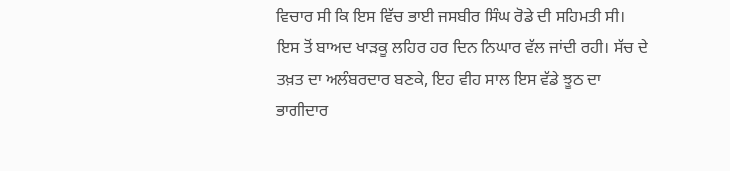ਵਿਚਾਰ ਸੀ ਕਿ ਇਸ ਵਿੱਚ ਭਾਈ ਜਸਬੀਰ ਸਿੰਘ ਰੋਡੇ ਦੀ ਸਹਿਮਤੀ ਸੀ। ਇਸ ਤੋਂ ਬਾਅਦ ਖਾੜਕੂ ਲਹਿਰ ਹਰ ਦਿਨ ਨਿਘਾਰ ਵੱਲ ਜਾਂਦੀ ਰਹੀ। ਸੱਚ ਦੇ ਤਖ਼ਤ ਦਾ ਅਲੰਬਰਦਾਰ ਬਣਕੇ, ਇਹ ਵੀਹ ਸਾਲ ਇਸ ਵੱਡੇ ਝੂਠ ਦਾ ਭਾਗੀਦਾਰ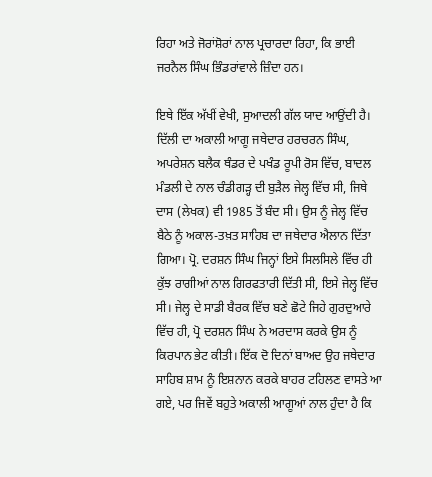ਰਿਹਾ ਅਤੇ ਜੋਰਾਂਸ਼ੋਰਾਂ ਨਾਲ ਪ੍ਰਚਾਰਦਾ ਰਿਹਾ, ਕਿ ਭਾਈ ਜਰਨੈਲ ਸਿੰਘ ਭਿੰਡਰਾਂਵਾਲੇ ਜ਼ਿੰਦਾ ਹਨ।

ਇਥੇ ਇੱਕ ਅੱਖੀਂ ਵੇਖੀ, ਸੁਆਦਲੀ ਗੱਲ ਯਾਦ ਆਉਂਦੀ ਹੈ। ਦਿੱਲੀ ਦਾ ਅਕਾਲੀ ਆਗੂ ਜਥੇਦਾਰ ਹਰਚਰਨ ਸਿੰਘ, ਅਪਰੇਸ਼ਨ ਬਲੈਕ ਥੰਡਰ ਦੇ ਪਖੰਡ ਰੂਪੀ ਰੋਸ ਵਿੱਚ, ਬਾਦਲ ਮੰਡਲੀ ਦੇ ਨਾਲ ਚੰਡੀਗੜ੍ਹ ਦੀ ਬੁੜੈਲ ਜੇਲ੍ਹ ਵਿੱਚ ਸੀ, ਜਿਥੇ ਦਾਸ (ਲੇਖਕ) ਵੀ 1985 ਤੋਂ ਬੰਦ ਸੀ। ਉਸ ਨੂੰ ਜੇਲ੍ਹ ਵਿੱਚ ਬੈਠੇ ਨੂੰ ਅਕਾਲ-ਤਖ਼ਤ ਸਾਹਿਬ ਦਾ ਜਥੇਦਾਰ ਐਲਾਨ ਦਿੱਤਾ ਗਿਆ। ਪ੍ਰੋ. ਦਰਸ਼ਨ ਸਿੰਘ ਜਿਨ੍ਹਾਂ ਇਸੇ ਸਿਲਸਿਲੇ ਵਿੱਚ ਹੀ ਕੁੱਝ ਰਾਗੀਆਂ ਨਾਲ ਗਿਰਫਤਾਰੀ ਦਿੱਤੀ ਸੀ, ਇਸੇ ਜੇਲ੍ਹ ਵਿੱਚ ਸੀ। ਜੇਲ੍ਹ ਦੇ ਸਾਡੀ ਬੈਰਕ ਵਿੱਚ ਬਣੇ ਛੋਟੇ ਜਿਹੇ ਗੁਰਦੁਆਰੇ ਵਿੱਚ ਹੀ, ਪ੍ਰੋ ਦਰਸ਼ਨ ਸਿੰਘ ਨੇ ਅਰਦਾਸ ਕਰਕੇ ਉਸ ਨੂੰ ਕਿਰਪਾਨ ਭੇਟ ਕੀਤੀ। ਇੱਕ ਦੋ ਦਿਨਾਂ ਬਾਅਦ ਉਹ ਜਥੇਦਾਰ ਸਾਹਿਬ ਸ਼ਾਮ ਨੂੰ ਇਸ਼ਨਾਨ ਕਰਕੇ ਬਾਹਰ ਟਹਿਲਣ ਵਾਸਤੇ ਆ ਗਏ, ਪਰ ਜਿਵੇਂ ਬਹੁਤੇ ਅਕਾਲੀ ਆਗੂਆਂ ਨਾਲ ਹੁੰਦਾ ਹੈ ਕਿ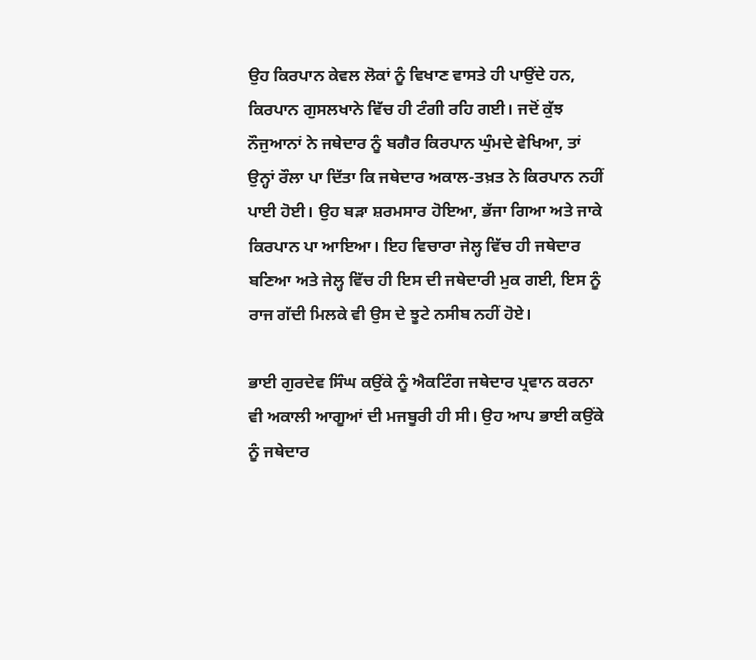ਉਹ ਕਿਰਪਾਨ ਕੇਵਲ ਲੋਕਾਂ ਨੂੰ ਵਿਖਾਣ ਵਾਸਤੇ ਹੀ ਪਾਉਂਦੇ ਹਨ, ਕਿਰਪਾਨ ਗੁਸਲਖਾਨੇ ਵਿੱਚ ਹੀ ਟੰਗੀ ਰਹਿ ਗਈ। ਜਦੋਂ ਕੁੱਝ ਨੌਜੁਆਨਾਂ ਨੇ ਜਥੇਦਾਰ ਨੂੰ ਬਗੈਰ ਕਿਰਪਾਨ ਘੁੰਮਦੇ ਵੇਖਿਆ, ਤਾਂ ਉਨ੍ਹਾਂ ਰੌਲਾ ਪਾ ਦਿੱਤਾ ਕਿ ਜਥੇਦਾਰ ਅਕਾਲ-ਤਖ਼ਤ ਨੇ ਕਿਰਪਾਨ ਨਹੀਂ ਪਾਈ ਹੋਈ। ਉਹ ਬੜਾ ਸ਼ਰਮਸਾਰ ਹੋਇਆ, ਭੱਜਾ ਗਿਆ ਅਤੇ ਜਾਕੇ ਕਿਰਪਾਨ ਪਾ ਆਇਆ। ਇਹ ਵਿਚਾਰਾ ਜੇਲ੍ਹ ਵਿੱਚ ਹੀ ਜਥੇਦਾਰ ਬਣਿਆ ਅਤੇ ਜੇਲ੍ਹ ਵਿੱਚ ਹੀ ਇਸ ਦੀ ਜਥੇਦਾਰੀ ਮੁਕ ਗਈ, ਇਸ ਨੂੰ ਰਾਜ ਗੱਦੀ ਮਿਲਕੇ ਵੀ ਉਸ ਦੇ ਝੂਟੇ ਨਸੀਬ ਨਹੀਂ ਹੋਏ।

ਭਾਈ ਗੁਰਦੇਵ ਸਿੰਘ ਕਉਂਕੇ ਨੂੰ ਐਕਟਿੰਗ ਜਥੇਦਾਰ ਪ੍ਰਵਾਨ ਕਰਨਾ ਵੀ ਅਕਾਲੀ ਆਗੂਆਂ ਦੀ ਮਜਬੂਰੀ ਹੀ ਸੀ। ਉਹ ਆਪ ਭਾਈ ਕਉਂਕੇ ਨੂੰ ਜਥੇਦਾਰ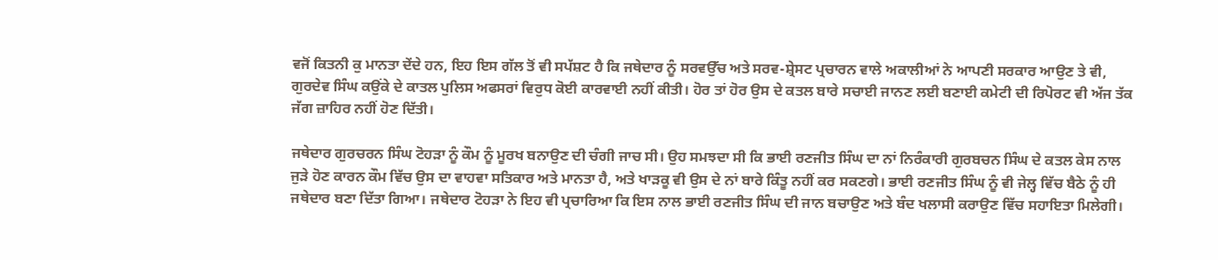ਵਜੋਂ ਕਿਤਨੀ ਕੁ ਮਾਨਤਾ ਦੇਂਦੇ ਹਨ, ਇਹ ਇਸ ਗੱਲ ਤੋਂ ਵੀ ਸਪੱਸ਼ਟ ਹੈ ਕਿ ਜਥੇਦਾਰ ਨੂੰ ਸਰਵਉੱਚ ਅਤੇ ਸਰਵ-ਸ਼੍ਰੇਸਟ ਪ੍ਰਚਾਰਨ ਵਾਲੇ ਅਕਾਲੀਆਂ ਨੇ ਆਪਣੀ ਸਰਕਾਰ ਆਉਣ ਤੇ ਵੀ, ਗੁਰਦੇਵ ਸਿੰਘ ਕਉਂਕੇ ਦੇ ਕਾਤਲ ਪੁਲਿਸ ਅਫਸਰਾਂ ਵਿਰੁਧ ਕੋਈ ਕਾਰਵਾਈ ਨਹੀਂ ਕੀਤੀ। ਹੋਰ ਤਾਂ ਹੋਰ ਉਸ ਦੇ ਕਤਲ ਬਾਰੇ ਸਚਾਈ ਜਾਨਣ ਲਈ ਬਣਾਈ ਕਮੇਟੀ ਦੀ ਰਿਪੋਰਟ ਵੀ ਅੱਜ ਤੱਕ ਜੱਗ ਜ਼ਾਹਿਰ ਨਹੀਂ ਹੋਣ ਦਿੱਤੀ।

ਜਥੇਦਾਰ ਗੁਰਚਰਨ ਸਿੰਘ ਟੋਹੜਾ ਨੂੰ ਕੌਮ ਨੂੰ ਮੂਰਖ ਬਨਾਉਣ ਦੀ ਚੰਗੀ ਜਾਚ ਸੀ। ਉਹ ਸਮਝਦਾ ਸੀ ਕਿ ਭਾਈ ਰਣਜੀਤ ਸਿੰਘ ਦਾ ਨਾਂ ਨਿਰੰਕਾਰੀ ਗੁਰਬਚਨ ਸਿੰਘ ਦੇ ਕਤਲ ਕੇਸ ਨਾਲ ਜੁੜੇ ਹੋਣ ਕਾਰਨ ਕੌਮ ਵਿੱਚ ਉਸ ਦਾ ਵਾਹਵਾ ਸਤਿਕਾਰ ਅਤੇ ਮਾਨਤਾ ਹੈ, ਅਤੇ ਖਾੜਕੂ ਵੀ ਉਸ ਦੇ ਨਾਂ ਬਾਰੇ ਕਿੰਤੂ ਨਹੀਂ ਕਰ ਸਕਣਗੇ। ਭਾਈ ਰਣਜੀਤ ਸਿੰਘ ਨੂੰ ਵੀ ਜੇਲ੍ਹ ਵਿੱਚ ਬੈਠੇ ਨੂੰ ਹੀ ਜਥੇਦਾਰ ਬਣਾ ਦਿੱਤਾ ਗਿਆ। ਜਥੇਦਾਰ ਟੋਹੜਾ ਨੇ ਇਹ ਵੀ ਪ੍ਰਚਾਰਿਆ ਕਿ ਇਸ ਨਾਲ ਭਾਈ ਰਣਜੀਤ ਸਿੰਘ ਦੀ ਜਾਨ ਬਚਾਉਣ ਅਤੇ ਬੰਦ ਖਲਾਸੀ ਕਰਾਉਣ ਵਿੱਚ ਸਹਾਇਤਾ ਮਿਲੇਗੀ।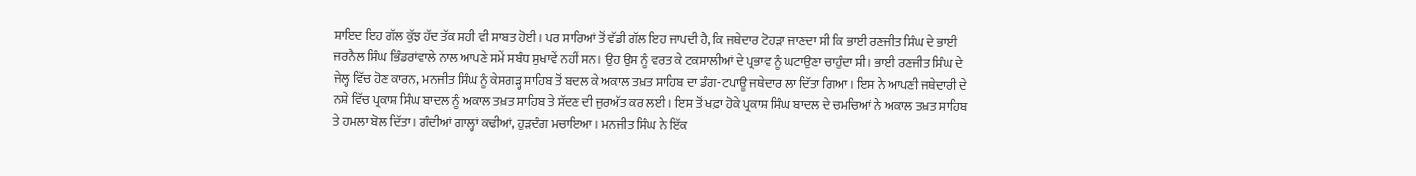ਸ਼ਾਇਦ ਇਹ ਗੱਲ ਕੁੱਝ ਹੱਦ ਤੱਕ ਸਹੀ ਵੀ ਸਾਬਤ ਹੋਈ। ਪਰ ਸਾਰਿਆਂ ਤੋਂ ਵੱਡੀ ਗੱਲ ਇਹ ਜਾਪਦੀ ਹੈ, ਕਿ ਜਥੇਦਾਰ ਟੋਹੜਾ ਜਾਣਦਾ ਸੀ ਕਿ ਭਾਈ ਰਣਜੀਤ ਸਿੰਘ ਦੇ ਭਾਈ ਜਰਨੈਲ ਸਿੰਘ ਭਿੰਡਰਾਂਵਾਲੇ ਨਾਲ ਆਪਣੇ ਸਮੇਂ ਸਬੰਧ ਸੁਖਾਵੇਂ ਨਹੀਂ ਸਨ। ਉਹ ਉਸ ਨੂੰ ਵਰਤ ਕੇ ਟਕਸਾਲੀਆਂ ਦੇ ਪ੍ਰਭਾਵ ਨੂੰ ਘਟਾਉਣਾ ਚਾਹੁੰਦਾ ਸੀ। ਭਾਈ ਰਣਜੀਤ ਸਿੰਘ ਦੇ ਜੇਲ੍ਹ ਵਿੱਚ ਹੋਣ ਕਾਰਨ, ਮਨਜੀਤ ਸਿੰਘ ਨੂੰ ਕੇਸਗੜ੍ਹ ਸਾਹਿਬ ਤੋਂ ਬਦਲ ਕੇ ਅਕਾਲ ਤਖ਼ਤ ਸਾਹਿਬ ਦਾ ਡੰਗ-ਟਪਾਊ ਜਥੇਦਾਰ ਲਾ ਦਿੱਤਾ ਗਿਆ। ਇਸ ਨੇ ਆਪਣੀ ਜਥੇਦਾਰੀ ਦੇ ਨਸ਼ੇ ਵਿੱਚ ਪ੍ਰਕਾਸ਼ ਸਿੰਘ ਬਾਦਲ ਨੂੰ ਅਕਾਲ ਤਖ਼ਤ ਸਾਹਿਬ ਤੇ ਸੱਦਣ ਦੀ ਜੁਰਅੱਤ ਕਰ ਲਈ। ਇਸ ਤੋਂ ਖਫ਼ਾ ਹੋਕੇ ਪ੍ਰਕਾਸ਼ ਸਿੰਘ ਬਾਦਲ ਦੇ ਚਮਚਿਆਂ ਨੇ ਅਕਾਲ ਤਖ਼ਤ ਸਾਹਿਬ ਤੇ ਹਮਲਾ ਬੋਲ ਦਿੱਤਾ। ਗੰਦੀਆਂ ਗਾਲ੍ਹਾਂ ਕਢੀਆਂ, ਹੁੜਦੰਗ ਮਚਾਇਆ। ਮਨਜੀਤ ਸਿੰਘ ਨੇ ਇੱਕ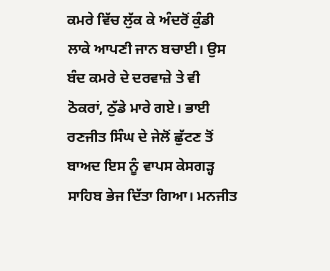ਕਮਰੇ ਵਿੱਚ ਲੁੱਕ ਕੇ ਅੰਦਰੋਂ ਕੁੰਡੀ ਲਾਕੇ ਆਪਣੀ ਜਾਨ ਬਚਾਈ। ਉਸ ਬੰਦ ਕਮਰੇ ਦੇ ਦਰਵਾਜ਼ੇ ਤੇ ਵੀ ਠੋਕਰਾਂ, ਠੁੱਡੇ ਮਾਰੇ ਗਏ। ਭਾਈ ਰਣਜੀਤ ਸਿੰਘ ਦੇ ਜੇਲੋਂ ਛੁੱਟਣ ਤੋਂ ਬਾਅਦ ਇਸ ਨੂੰ ਵਾਪਸ ਕੇਸਗੜ੍ਹ ਸਾਹਿਬ ਭੇਜ ਦਿੱਤਾ ਗਿਆ। ਮਨਜੀਤ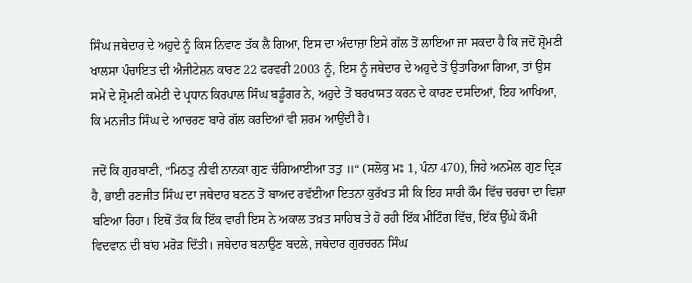ਸਿੰਘ ਜਥੇਦਾਰ ਦੇ ਅਹੁਦੇ ਨੂੰ ਕਿਸ ਨਿਵਾਣ ਤੱਕ ਲੈ ਗਿਆ, ਇਸ ਦਾ ਅੰਦਾਜ਼ਾ ਇਸੇ ਗੱਲ ਤੋਂ ਲਾਇਆ ਜਾ ਸਕਦਾ ਹੈ ਕਿ ਜਦੋਂ ਸ਼੍ਰੋਮਣੀ ਖਾਲਸਾ ਪੰਚਾਇਤ ਦੀ ਐਜੀਟੇਸ਼ਨ ਕਾਰਣ 22 ਫਰਵਰੀ 2003 ਨੂੰ, ਇਸ ਨੂੰ ਜਥੇਦਾਰ ਦੇ ਅਹੁਦੇ ਤੋਂ ਉਤਾਰਿਆ ਗਿਆ, ਤਾਂ ਉਸ ਸਮੇਂ ਦੇ ਸ਼੍ਰੋਮਣੀ ਕਮੇਟੀ ਦੇ ਪ੍ਰਧਾਨ ਕਿਰਪਾਲ ਸਿੰਘ ਬਡੂੰਗਰ ਨੇ, ਅਹੁਦੇ ਤੋਂ ਬਰਖਾਸਤ ਕਰਨ ਦੇ ਕਾਰਣ ਦਸਦਿਆਂ, ਇਹ ਆਖਿਆ, ਕਿ ਮਨਜੀਤ ਸਿੰਘ ਦੇ ਆਚਰਣ ਬਾਰੇ ਗੱਲ ਕਰਦਿਆਂ ਵੀ ਸ਼ਰਮ ਆਉਂਦੀ ਹੈ।

ਜਦੋਂ ਕਿ ਗੁਰਬਾਣੀ, “ਮਿਠਤੁ ਨੀਵੀ ਨਾਨਕਾ ਗੁਣ ਚੰਗਿਆਈਆ ਤਤੁ ॥“ (ਸਲੋਕੁ ਮਃ 1, ਪੰਨਾ 470), ਜਿਹੇ ਅਨਮੋਲ ਗੁਣ ਦ੍ਰਿੜ ਹੈ, ਭਾਈ ਰਣਜੀਤ ਸਿੰਘ ਦਾ ਜਥੇਦਾਰ ਬਣਨ ਤੋਂ ਬਾਅਦ ਰਵੱਈਆ ਇਤਨਾ ਕੁਰੱਖਤ ਸੀ ਕਿ ਇਹ ਸਾਰੀ ਕੌਮ ਵਿੱਚ ਚਰਚਾ ਦਾ ਵਿਸ਼ਾ ਬਣਿਆ ਰਿਹਾ। ਇਥੋਂ ਤੱਕ ਕਿ ਇੱਕ ਵਾਰੀ ਇਸ ਨੇ ਅਕਾਲ ਤਖ਼ਤ ਸਾਹਿਬ ਤੇ ਹੋ ਰਹੀ ਇੱਕ ਮੀਟਿੰਗ ਵਿੱਚ, ਇੱਕ ਉੱਘੇ ਕੌਮੀ ਵਿਦਵਾਨ ਦੀ ਬਾਂਹ ਮਰੋੜ ਦਿੱਤੀ। ਜਥੇਦਾਰ ਬਨਾਉਣ ਬਦਲੇ, ਜਥੇਦਾਰ ਗੁਰਚਰਨ ਸਿੰਘ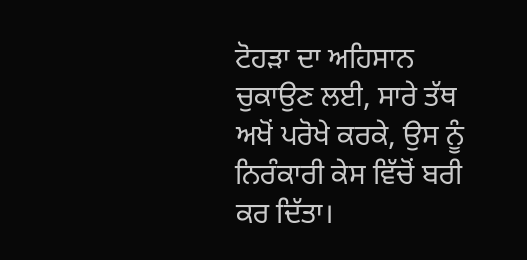ਟੋਹੜਾ ਦਾ ਅਹਿਸਾਨ ਚੁਕਾਉਣ ਲਈ, ਸਾਰੇ ਤੱਥ ਅਖੋਂ ਪਰੋਖੇ ਕਰਕੇ, ਉਸ ਨੂੰ ਨਿਰੰਕਾਰੀ ਕੇਸ ਵਿੱਚੋਂ ਬਰੀ ਕਰ ਦਿੱਤਾ।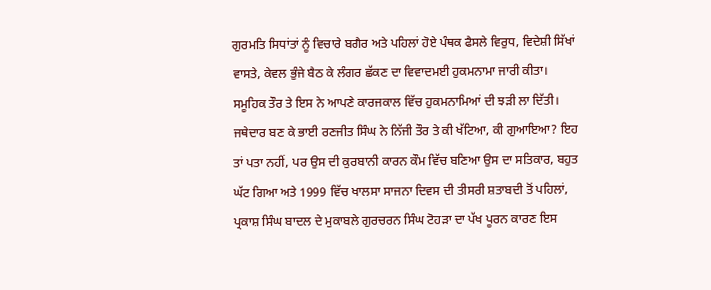ਗੁਰਮਤਿ ਸਿਧਾਂਤਾਂ ਨੂੰ ਵਿਚਾਰੇ ਬਗੈਰ ਅਤੇ ਪਹਿਲਾਂ ਹੋਏ ਪੰਥਕ ਫੈਸਲੇ ਵਿਰੁਧ, ਵਿਦੇਸ਼ੀ ਸਿੱਖਾਂ ਵਾਸਤੇ, ਕੇਵਲ ਭੁੰਜੇ ਬੈਠ ਕੇ ਲੰਗਰ ਛੱਕਣ ਦਾ ਵਿਵਾਦਮਈ ਹੁਕਮਨਾਮਾ ਜਾਰੀ ਕੀਤਾ। ਸਮੂਹਿਕ ਤੌਰ ਤੇ ਇਸ ਨੇ ਆਪਣੇ ਕਾਰਜਕਾਲ ਵਿੱਚ ਹੁਕਮਨਾਮਿਆਂ ਦੀ ਝੜੀ ਲਾ ਦਿੱਤੀ। ਜਥੇਦਾਰ ਬਣ ਕੇ ਭਾਈ ਰਣਜੀਤ ਸਿੰਘ ਨੇ ਨਿੱਜੀ ਤੌਰ ਤੇ ਕੀ ਖੱਟਿਆ, ਕੀ ਗੁਆਇਆ? ਇਹ ਤਾਂ ਪਤਾ ਨਹੀਂ, ਪਰ ਉਸ ਦੀ ਕੁਰਬਾਨੀ ਕਾਰਨ ਕੌਮ ਵਿੱਚ ਬਣਿਆ ਉਸ ਦਾ ਸਤਿਕਾਰ, ਬਹੁਤ ਘੱਟ ਗਿਆ ਅਤੇ 1999 ਵਿੱਚ ਖਾਲਸਾ ਸਾਜਨਾ ਦਿਵਸ ਦੀ ਤੀਸਰੀ ਸ਼ਤਾਬਦੀ ਤੋਂ ਪਹਿਲਾਂ, ਪ੍ਰਕਾਸ਼ ਸਿੰਘ ਬਾਦਲ ਦੇ ਮੁਕਾਬਲੇ ਗੁਰਚਰਨ ਸਿੰਘ ਟੋਹੜਾ ਦਾ ਪੱਖ ਪੂਰਨ ਕਾਰਣ ਇਸ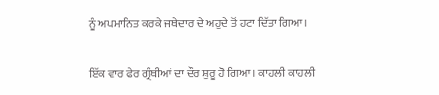ਨੂੰ ਅਪਮਾਨਿਤ ਕਰਕੇ ਜਥੇਦਾਰ ਦੇ ਅਹੁਦੇ ਤੋਂ ਹਟਾ ਦਿੱਤਾ ਗਿਆ।

ਇੱਕ ਵਾਰ ਫੇਰ ਗ੍ਰੰਥੀਆਂ ਦਾ ਦੌਰ ਸ਼ੁਰੂ ਹੋ ਗਿਆ। ਕਾਹਲੀ ਕਾਹਲੀ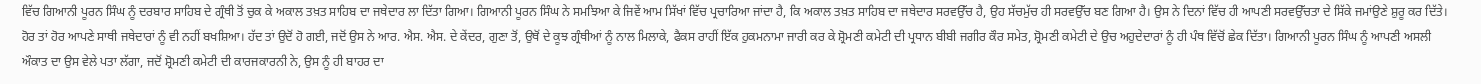ਵਿੱਚ ਗਿਆਨੀ ਪੂਰਨ ਸਿੰਘ ਨੂੰ ਦਰਬਾਰ ਸਾਹਿਬ ਦੇ ਗ੍ਰੰਥੀ ਤੋਂ ਚੁਕ ਕੇ ਅਕਾਲ ਤਖ਼ਤ ਸਾਹਿਬ ਦਾ ਜਥੇਦਾਰ ਲਾ ਦਿੱਤਾ ਗਿਆ। ਗਿਆਨੀ ਪੂਰਨ ਸਿੰਘ ਨੇ ਸਮਝਿਆ ਕੇ ਜਿਵੇਂ ਆਮ ਸਿੱਖਾਂ ਵਿੱਚ ਪ੍ਰਚਾਰਿਆ ਜਾਂਦਾ ਹੈ, ਕਿ ਅਕਾਲ ਤਖ਼ਤ ਸਾਹਿਬ ਦਾ ਜਥੇਦਾਰ ਸਰਵਉੱਚ ਹੈ, ਉਹ ਸੱਚਮੁੱਚ ਹੀ ਸਰਵਉੱਚ ਬਣ ਗਿਆ ਹੈ। ਉਸ ਨੇ ਦਿਨਾਂ ਵਿੱਚ ਹੀ ਆਪਣੀ ਸਰਵਉੱਚਤਾ ਦੇ ਸਿੱਕੇ ਜਮਾਂਉਣੇ ਸ਼ੁਰੂ ਕਰ ਦਿੱਤੇ। ਹੋਰ ਤਾਂ ਹੋਰ ਆਪਣੇ ਸਾਥੀ ਜਥੇਦਾਰਾਂ ਨੂੰ ਵੀ ਨਹੀਂ ਬਖਸ਼ਿਆ। ਹੱਦ ਤਾਂ ਉਦੋਂ ਹੋ ਗਈ, ਜਦੋਂ ਉਸ ਨੇ ਆਰ. ਐਸ. ਐਸ. ਦੇ ਕੇਂਦਰ, ਗੁਣਾ ਤੋਂ, ਉਥੋਂ ਦੇ ਕੂਝ ਗ੍ਰੰਥੀਆਂ ਨੂੰ ਨਾਲ ਮਿਲਾਕੇ, ਫੈਕਸ ਰਾਹੀਂ ਇੱਕ ਹੁਕਮਨਾਮਾ ਜਾਰੀ ਕਰ ਕੇ ਸ਼੍ਰੋਮਣੀ ਕਮੇਟੀ ਦੀ ਪ੍ਰਧਾਨ ਬੀਬੀ ਜਗੀਰ ਕੌਰ ਸਮੇਤ, ਸ਼੍ਰੋਮਣੀ ਕਮੇਟੀ ਦੇ ਉਚ ਅਹੁਦੇਦਾਰਾਂ ਨੂੰ ਹੀ ਪੰਥ ਵਿੱਚੋਂ ਛੇਕ ਦਿੱਤਾ। ਗਿਆਨੀ ਪੂਰਨ ਸਿੰਘ ਨੂੰ ਆਪਣੀ ਅਸਲੀ ਔਕਾਤ ਦਾ ਉਸ ਵੇਲੇ ਪਤਾ ਲੱਗਾ, ਜਦੋਂ ਸ਼੍ਰੋਮਣੀ ਕਮੇਟੀ ਦੀ ਕਾਰਜਕਾਰਨੀ ਨੇ, ਉਸ ਨੂੰ ਹੀ ਬਾਹਰ ਦਾ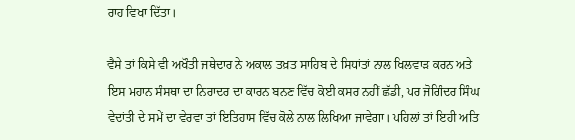ਰਾਹ ਵਿਖਾ ਦਿੱਤਾ।

ਵੈਸੇ ਤਾਂ ਕਿਸੇ ਵੀ ਅਖੌਤੀ ਜਥੇਦਾਰ ਨੇ ਅਕਾਲ ਤਖ਼ਤ ਸਾਹਿਬ ਦੇ ਸਿਧਾਂਤਾਂ ਨਾਲ ਖਿਲਵਾੜ ਕਰਨ ਅਤੇ ਇਸ ਮਹਾਨ ਸੰਸਥਾ ਦਾ ਨਿਰਾਦਰ ਦਾ ਕਾਰਨ ਬਨਣ ਵਿੱਚ ਕੋਈ ਕਸਰ ਨਹੀਂ ਛੱਡੀ, ਪਰ ਜੋਗਿੰਦਰ ਸਿੰਘ ਵੇਦਾਂਤੀ ਦੇ ਸਮੇਂ ਦਾ ਵੇਰਵਾ ਤਾਂ ਇਤਿਹਾਸ ਵਿੱਚ ਕੋਲੇ ਨਾਲ ਲਿਖਿਆ ਜਾਵੇਗਾ। ਪਹਿਲਾਂ ਤਾਂ ਇਹੀ ਅਤਿ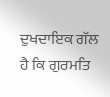ਦੁਖਦਾਇਕ ਗੱਲ ਹੈ ਕਿ ਗੁਰਮਤਿ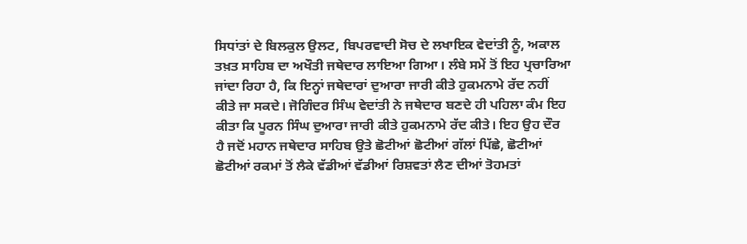ਸਿਧਾਂਤਾਂ ਦੇ ਬਿਲਕੁਲ ਉਲਟ, ਬਿਪਰਵਾਦੀ ਸੋਚ ਦੇ ਲਖਾਇਕ ਵੇਦਾਂਤੀ ਨੂੰ, ਅਕਾਲ ਤਖ਼ਤ ਸਾਹਿਬ ਦਾ ਅਖੌਤੀ ਜਥੇਦਾਰ ਲਾਇਆ ਗਿਆ। ਲੰਬੇ ਸਮੇਂ ਤੋਂ ਇਹ ਪ੍ਰਚਾਰਿਆ ਜਾਂਦਾ ਰਿਹਾ ਹੈ, ਕਿ ਇਨ੍ਹਾਂ ਜਥੇਦਾਰਾਂ ਦੁਆਰਾ ਜਾਰੀ ਕੀਤੇ ਹੁਕਮਨਾਮੇ ਰੱਦ ਨਹੀਂ ਕੀਤੇ ਜਾ ਸਕਦੇ। ਜੋਗਿੰਦਰ ਸਿੰਘ ਵੇਦਾਂਤੀ ਨੇ ਜਥੇਦਾਰ ਬਣਦੇ ਹੀ ਪਹਿਲਾ ਕੰਮ ਇਹ ਕੀਤਾ ਕਿ ਪੂਰਨ ਸਿੰਘ ਦੁਆਰਾ ਜਾਰੀ ਕੀਤੇ ਹੁਕਮਨਾਮੇ ਰੱਦ ਕੀਤੇ। ਇਹ ਉਹ ਦੌਰ ਹੈ ਜਦੋਂ ਮਹਾਨ ਜਥੇਦਾਰ ਸਾਹਿਬ ਉਤੇ ਛੋਟੀਆਂ ਛੋਟੀਆਂ ਗੱਲਾਂ ਪਿੱਛੇ, ਛੋਟੀਆਂ ਛੋਟੀਆਂ ਰਕਮਾਂ ਤੋਂ ਲੈਕੇ ਵੱਡੀਆਂ ਵੱਡੀਆਂ ਰਿਸ਼ਵਤਾਂ ਲੈਣ ਦੀਆਂ ਤੋਹਮਤਾਂ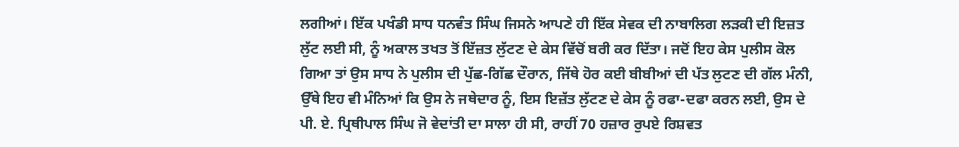ਲਗੀਆਂ। ਇੱਕ ਪਖੰਡੀ ਸਾਧ ਧਨਵੰਤ ਸਿੰਘ ਜਿਸਨੇ ਆਪਣੇ ਹੀ ਇੱਕ ਸੇਵਕ ਦੀ ਨਾਬਾਲਿਗ ਲੜਕੀ ਦੀ ਇਜ਼ਤ ਲੁੱਟ ਲਈ ਸੀ, ਨੂੰ ਅਕਾਲ ਤਖਤ ਤੋਂ ਇੱਜ਼ਤ ਲੁੱਟਣ ਦੇ ਕੇਸ ਵਿੱਚੋਂ ਬਰੀ ਕਰ ਦਿੱਤਾ। ਜਦੋਂ ਇਹ ਕੇਸ ਪੁਲੀਸ ਕੋਲ ਗਿਆ ਤਾਂ ਉਸ ਸਾਧ ਨੇ ਪੁਲੀਸ ਦੀ ਪੁੱਛ-ਗਿੱਛ ਦੌਰਾਨ, ਜਿੱਥੇ ਹੋਰ ਕਈ ਬੀਬੀਆਂ ਦੀ ਪੱਤ ਲੁਟਣ ਦੀ ਗੱਲ ਮੰਨੀ, ਉੱਥੇ ਇਹ ਵੀ ਮੰਨਿਆਂ ਕਿ ਉਸ ਨੇ ਜਥੇਦਾਰ ਨੂੰ, ਇਸ ਇਜ਼ੱਤ ਲੁੱਟਣ ਦੇ ਕੇਸ ਨੂੰ ਰਫਾ-ਦਫਾ ਕਰਨ ਲਈ, ਉਸ ਦੇ ਪੀ. ਏ. ਪ੍ਰਿਥੀਪਾਲ ਸਿੰਘ ਜੋ ਵੇਦਾਂਤੀ ਦਾ ਸਾਲਾ ਹੀ ਸੀ, ਰਾਹੀਂ 70 ਹਜ਼ਾਰ ਰੁਪਏ ਰਿਸ਼ਵਤ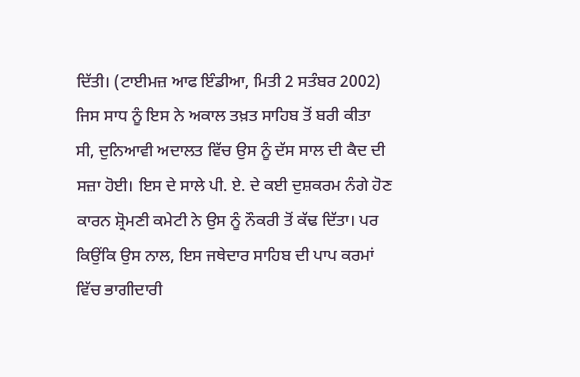ਦਿੱਤੀ। (ਟਾਈਮਜ਼ ਆਫ ਇੰਡੀਆ, ਮਿਤੀ 2 ਸਤੰਬਰ 2002) ਜਿਸ ਸਾਧ ਨੂੰ ਇਸ ਨੇ ਅਕਾਲ ਤਖ਼ਤ ਸਾਹਿਬ ਤੋਂ ਬਰੀ ਕੀਤਾ ਸੀ, ਦੁਨਿਆਵੀ ਅਦਾਲਤ ਵਿੱਚ ਉਸ ਨੂੰ ਦੱਸ ਸਾਲ ਦੀ ਕੈਦ ਦੀ ਸਜ਼ਾ ਹੋਈ। ਇਸ ਦੇ ਸਾਲੇ ਪੀ. ਏ. ਦੇ ਕਈ ਦੁਸ਼ਕਰਮ ਨੰਗੇ ਹੋਣ ਕਾਰਨ ਸ਼੍ਰੋਮਣੀ ਕਮੇਟੀ ਨੇ ਉਸ ਨੂੰ ਨੌਕਰੀ ਤੋਂ ਕੱਢ ਦਿੱਤਾ। ਪਰ ਕਿਉਂਕਿ ਉਸ ਨਾਲ, ਇਸ ਜਥੇਦਾਰ ਸਾਹਿਬ ਦੀ ਪਾਪ ਕਰਮਾਂ ਵਿੱਚ ਭਾਗੀਦਾਰੀ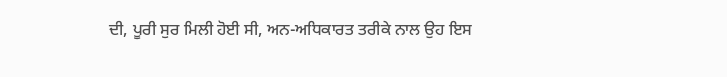ਦੀ, ਪੂਰੀ ਸੁਰ ਮਿਲੀ ਹੋਈ ਸੀ, ਅਨ-ਅਧਿਕਾਰਤ ਤਰੀਕੇ ਨਾਲ ਉਹ ਇਸ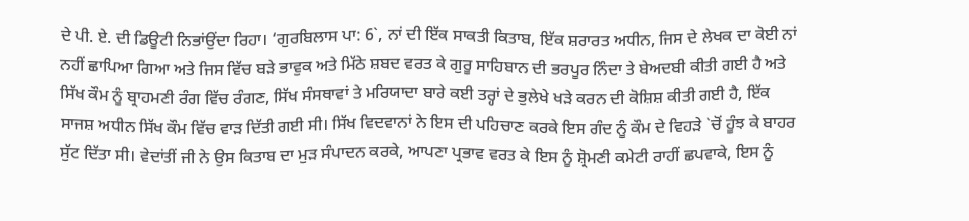ਦੇ ਪੀ. ਏ. ਦੀ ਡਿਊਟੀ ਨਿਭਾਂਉਂਦਾ ਰਿਹਾ। ‘ਗੁਰਬਿਲਾਸ ਪਾ: 6`, ਨਾਂ ਦੀ ਇੱਕ ਸਾਕਤੀ ਕਿਤਾਬ, ਇੱਕ ਸ਼ਰਾਰਤ ਅਧੀਨ, ਜਿਸ ਦੇ ਲੇਖਕ ਦਾ ਕੋਈ ਨਾਂ ਨਹੀਂ ਛਾਪਿਆ ਗਿਆ ਅਤੇ ਜਿਸ ਵਿੱਚ ਬੜੇ ਭਾਵੁਕ ਅਤੇ ਮਿੱਠੇ ਸ਼ਬਦ ਵਰਤ ਕੇ ਗੁਰੂ ਸਾਹਿਬਾਨ ਦੀ ਭਰਪੂਰ ਨਿੰਦਾ ਤੇ ਬੇਅਦਬੀ ਕੀਤੀ ਗਈ ਹੈ ਅਤੇ ਸਿੱਖ ਕੌਮ ਨੂੰ ਬ੍ਰਾਹਮਣੀ ਰੰਗ ਵਿੱਚ ਰੰਗਣ, ਸਿੱਖ ਸੰਸਥਾਵਾਂ ਤੇ ਮਰਿਯਾਦਾ ਬਾਰੇ ਕਈ ਤਰ੍ਹਾਂ ਦੇ ਭੁਲੇਖੇ ਖੜੇ ਕਰਨ ਦੀ ਕੋਸ਼ਿਸ਼ ਕੀਤੀ ਗਈ ਹੈ, ਇੱਕ ਸਾਜਸ਼ ਅਧੀਨ ਸਿੱਖ ਕੌਮ ਵਿੱਚ ਵਾੜ ਦਿੱਤੀ ਗਈ ਸੀ। ਸਿੱਖ ਵਿਦਵਾਨਾਂ ਨੇ ਇਸ ਦੀ ਪਹਿਚਾਣ ਕਰਕੇ ਇਸ ਗੰਦ ਨੂੰ ਕੌਮ ਦੇ ਵਿਹੜੇ `ਚੋਂ ਹੂੰਝ ਕੇ ਬਾਹਰ ਸੁੱਟ ਦਿੱਤਾ ਸੀ। ਵੇਦਾਂਤੀਂ ਜੀ ਨੇ ਉਸ ਕਿਤਾਬ ਦਾ ਮੁੜ ਸੰਪਾਦਨ ਕਰਕੇ, ਆਪਣਾ ਪ੍ਰਭਾਵ ਵਰਤ ਕੇ ਇਸ ਨੂੰ ਸ਼੍ਰੋਮਣੀ ਕਮੇਟੀ ਰਾਹੀਂ ਛਪਵਾਕੇ, ਇਸ ਨੂੰ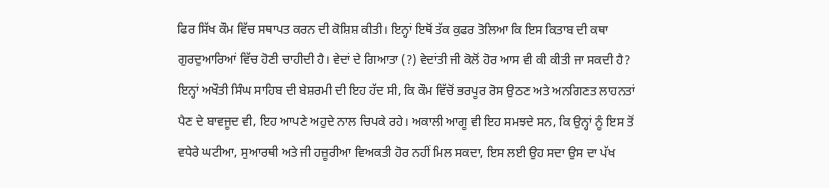ਫਿਰ ਸਿੱਖ ਕੌਮ ਵਿੱਚ ਸਥਾਪਤ ਕਰਨ ਦੀ ਕੋਸ਼ਿਸ਼ ਕੀਤੀ। ਇਨ੍ਹਾਂ ਇਥੋਂ ਤੱਕ ਕੁਫਰ ਤੋਲਿਆ ਕਿ ਇਸ ਕਿਤਾਬ ਦੀ ਕਥਾ ਗੁਰਦੁਆਰਿਆਂ ਵਿੱਚ ਹੋਣੀ ਚਾਹੀਦੀ ਹੈ। ਵੇਦਾਂ ਦੇ ਗਿਆਤਾ (?) ਵੇਦਾਂਤੀ ਜੀ ਕੋਲੋਂ ਹੋਰ ਆਸ ਵੀ ਕੀ ਕੀਤੀ ਜਾ ਸਕਦੀ ਹੈ? ਇਨ੍ਹਾਂ ਅਖੌਤੀ ਸਿੰਘ ਸਾਹਿਬ ਦੀ ਬੇਸ਼ਰਮੀ ਦੀ ਇਹ ਹੱਦ ਸੀ, ਕਿ ਕੌਮ ਵਿੱਚੋਂ ਭਰਪੂਰ ਰੋਸ ਉਠਣ ਅਤੇ ਅਨਗਿਣਤ ਲਾਹਨਤਾਂ ਪੈਣ ਦੇ ਬਾਵਜੂਦ ਵੀ, ਇਹ ਆਪਣੇ ਅਹੁਦੇ ਨਾਲ ਚਿਪਕੇ ਰਹੇ। ਅਕਾਲੀ ਆਗੂ ਵੀ ਇਹ ਸਮਝਦੇ ਸਨ, ਕਿ ਉਨ੍ਹਾਂ ਨੂੰ ਇਸ ਤੋਂ ਵਧੇਰੇ ਘਟੀਆ, ਸੁਆਰਥੀ ਅਤੇ ਜੀ ਹਜ਼ੂਰੀਆ ਵਿਅਕਤੀ ਹੋਰ ਨਹੀਂ ਮਿਲ ਸਕਦਾ, ਇਸ ਲਈ ਉਹ ਸਦਾ ਉਸ ਦਾ ਪੱਖ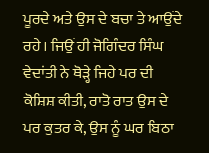ਪੂਰਦੇ ਅਤੇ ਉਸ ਦੇ ਬਚਾ ਤੇ ਆਉਂਦੇ ਰਹੇ। ਜਿਉਂ ਹੀ ਜੋਗਿੰਦਰ ਸਿੰਘ ਵੇਦਾਂਤੀ ਨੇ ਥੋੜ੍ਹੇ ਜਿਹੇ ਪਰ ਦੀ ਕੋਸ਼ਿਸ਼ ਕੀਤੀ, ਰਾਤੋ ਰਾਤ ਉਸ ਦੇ ਪਰ ਕੁਤਰ ਕੇ, ਉਸ ਨੂੰ ਘਰ ਬਿਠਾ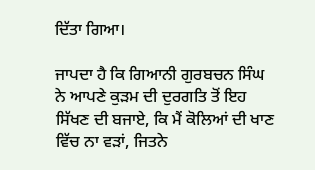ਦਿੱਤਾ ਗਿਆ।

ਜਾਪਦਾ ਹੈ ਕਿ ਗਿਆਨੀ ਗੁਰਬਚਨ ਸਿੰਘ ਨੇ ਆਪਣੇ ਕੁੜਮ ਦੀ ਦੁਰਗਤਿ ਤੋਂ ਇਹ ਸਿੱਖਣ ਦੀ ਬਜਾਏ, ਕਿ ਮੈਂ ਕੋਲਿਆਂ ਦੀ ਖਾਣ ਵਿੱਚ ਨਾ ਵੜਾਂ, ਜਿਤਨੇ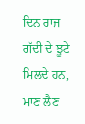ਦਿਨ ਰਾਜ ਗੱਦੀ ਦੇ ਝੂਟੇ ਮਿਲਦੇ ਹਨ, ਮਾਣ ਲੈਣ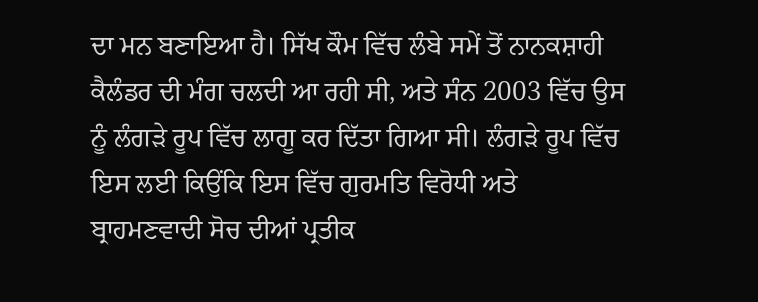ਦਾ ਮਨ ਬਣਾਇਆ ਹੈ। ਸਿੱਖ ਕੌਮ ਵਿੱਚ ਲੰਬੇ ਸਮੇਂ ਤੋਂ ਨਾਨਕਸ਼ਾਹੀ ਕੈਲੰਡਰ ਦੀ ਮੰਗ ਚਲਦੀ ਆ ਰਹੀ ਸੀ, ਅਤੇ ਸੰਨ 2003 ਵਿੱਚ ਉਸ ਨੂੰ ਲੰਗੜੇ ਰੂਪ ਵਿੱਚ ਲਾਗੂ ਕਰ ਦਿੱਤਾ ਗਿਆ ਸੀ। ਲੰਗੜੇ ਰੂਪ ਵਿੱਚ ਇਸ ਲਈ ਕਿਉਂਕਿ ਇਸ ਵਿੱਚ ਗੁਰਮਤਿ ਵਿਰੋਧੀ ਅਤੇ ਬ੍ਰਾਹਮਣਵਾਦੀ ਸੋਚ ਦੀਆਂ ਪ੍ਰਤੀਕ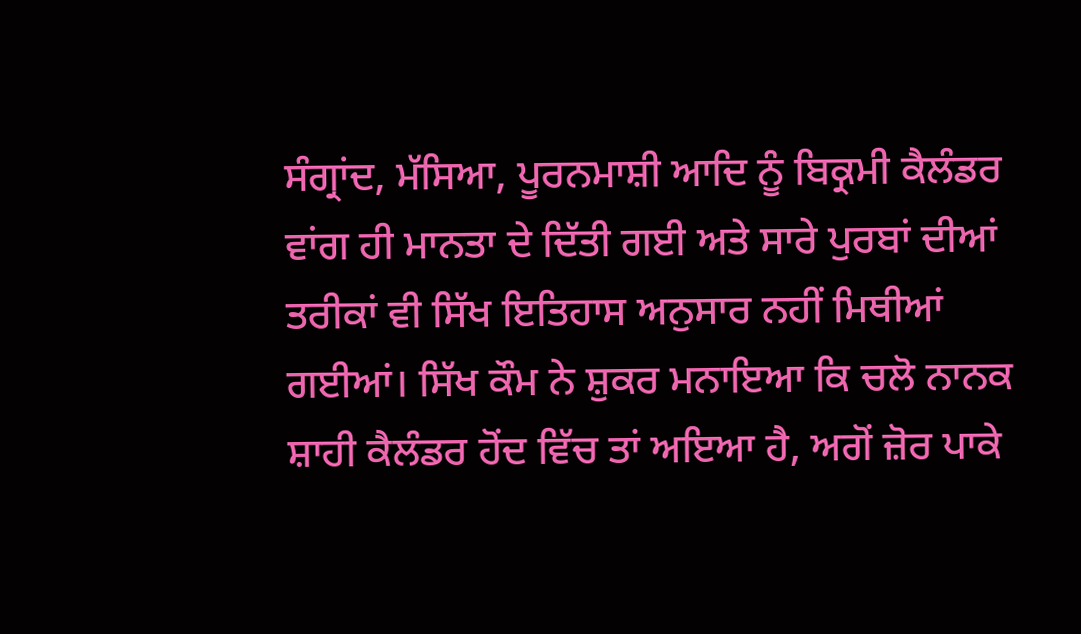ਸੰਗ੍ਰਾਂਦ, ਮੱਸਿਆ, ਪੂਰਨਮਾਸ਼ੀ ਆਦਿ ਨੂੰ ਬਿਕ੍ਰਮੀ ਕੈਲੰਡਰ ਵਾਂਗ ਹੀ ਮਾਨਤਾ ਦੇ ਦਿੱਤੀ ਗਈ ਅਤੇ ਸਾਰੇ ਪੁਰਬਾਂ ਦੀਆਂ ਤਰੀਕਾਂ ਵੀ ਸਿੱਖ ਇਤਿਹਾਸ ਅਨੁਸਾਰ ਨਹੀਂ ਮਿਥੀਆਂ ਗਈਆਂ। ਸਿੱਖ ਕੌਮ ਨੇ ਸ਼ੁਕਰ ਮਨਾਇਆ ਕਿ ਚਲੋ ਨਾਨਕ ਸ਼ਾਹੀ ਕੈਲੰਡਰ ਹੋਂਦ ਵਿੱਚ ਤਾਂ ਅਇਆ ਹੈ, ਅਗੋਂ ਜ਼ੋਰ ਪਾਕੇ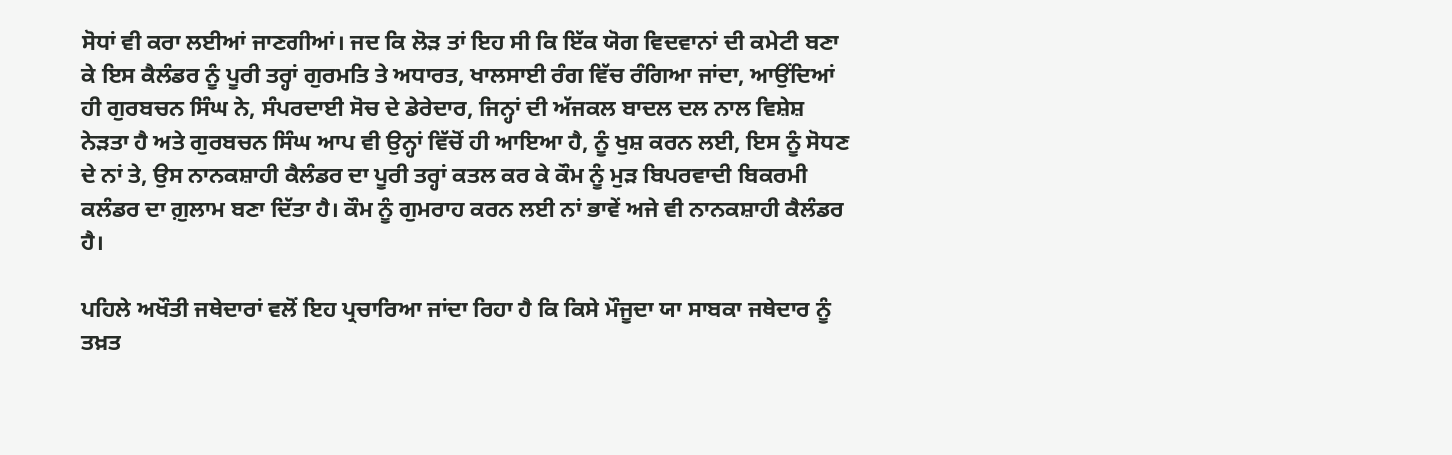ਸੋਧਾਂ ਵੀ ਕਰਾ ਲਈਆਂ ਜਾਣਗੀਆਂ। ਜਦ ਕਿ ਲੋੜ ਤਾਂ ਇਹ ਸੀ ਕਿ ਇੱਕ ਯੋਗ ਵਿਦਵਾਨਾਂ ਦੀ ਕਮੇਟੀ ਬਣਾ ਕੇ ਇਸ ਕੈਲੰਡਰ ਨੂੰ ਪੂਰੀ ਤਰ੍ਹਾਂ ਗੁਰਮਤਿ ਤੇ ਅਧਾਰਤ, ਖਾਲਸਾਈ ਰੰਗ ਵਿੱਚ ਰੰਗਿਆ ਜਾਂਦਾ, ਆਉਂਦਿਆਂ ਹੀ ਗੁਰਬਚਨ ਸਿੰਘ ਨੇ, ਸੰਪਰਦਾਈ ਸੋਚ ਦੇ ਡੇਰੇਦਾਰ, ਜਿਨ੍ਹਾਂ ਦੀ ਅੱਜਕਲ ਬਾਦਲ ਦਲ ਨਾਲ ਵਿਸ਼ੇਸ਼ ਨੇੜਤਾ ਹੈ ਅਤੇ ਗੁਰਬਚਨ ਸਿੰਘ ਆਪ ਵੀ ਉਨ੍ਹਾਂ ਵਿੱਚੋਂ ਹੀ ਆਇਆ ਹੈ, ਨੂੰ ਖੁਸ਼ ਕਰਨ ਲਈ, ਇਸ ਨੂੰ ਸੋਧਣ ਦੇ ਨਾਂ ਤੇ, ਉਸ ਨਾਨਕਸ਼ਾਹੀ ਕੈਲੰਡਰ ਦਾ ਪੂਰੀ ਤਰ੍ਹਾਂ ਕਤਲ ਕਰ ਕੇ ਕੌਮ ਨੂੰ ਮੁੜ ਬਿਪਰਵਾਦੀ ਬਿਕਰਮੀ ਕਲੰਡਰ ਦਾ ਗ਼ੁਲਾਮ ਬਣਾ ਦਿੱਤਾ ਹੈ। ਕੌਮ ਨੂੰ ਗੁਮਰਾਹ ਕਰਨ ਲਈ ਨਾਂ ਭਾਵੇਂ ਅਜੇ ਵੀ ਨਾਨਕਸ਼ਾਹੀ ਕੈਲੰਡਰ ਹੈ।

ਪਹਿਲੇ ਅਖੌਤੀ ਜਥੇਦਾਰਾਂ ਵਲੋਂ ਇਹ ਪ੍ਰਚਾਰਿਆ ਜਾਂਦਾ ਰਿਹਾ ਹੈ ਕਿ ਕਿਸੇ ਮੌਜੂਦਾ ਯਾ ਸਾਬਕਾ ਜਥੇਦਾਰ ਨੂੰ ਤਖ਼ਤ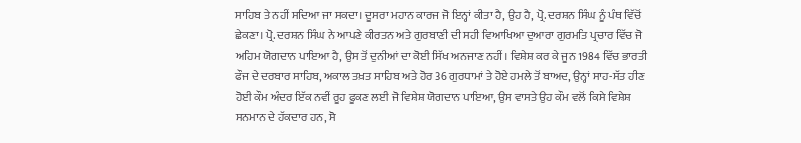ਸਾਹਿਬ ਤੇ ਨਹੀਂ ਸਦਿਆ ਜਾ ਸਕਦਾ। ਦੂਸਰਾ ਮਹਾਨ ਕਾਰਜ ਜੋ ਇਨ੍ਹਾਂ ਕੀਤਾ ਹੈ, ਉਹ ਹੈ, ਪ੍ਰੋ. ਦਰਸ਼ਨ ਸਿੰਘ ਨੂੰ ਪੰਥ ਵਿੱਚੋਂ ਛੇਕਣਾ। ਪ੍ਰੋ. ਦਰਸ਼ਨ ਸਿੰਘ ਨੇ ਆਪਣੇ ਕੀਰਤਨ ਅਤੇ ਗੁਰਬਾਣੀ ਦੀ ਸਹੀ ਵਿਆਖਿਆ ਦੁਆਰਾ ਗੁਰਮਤਿ ਪ੍ਰਚਾਰ ਵਿੱਚ ਜੋ ਅਹਿਮ ਯੋਗਦਾਨ ਪਾਇਆ ਹੈ, ਉਸ ਤੋਂ ਦੁਨੀਆਂ ਦਾ ਕੋਈ ਸਿੱਖ ਅਨਜਾਣ ਨਹੀਂ। ਵਿਸ਼ੇਸ਼ ਕਰ ਕੇ ਜੂਨ 1984 ਵਿੱਚ ਭਾਰਤੀ ਫੌਜ ਦੇ ਦਰਬਾਰ ਸਾਹਿਬ, ਅਕਾਲ ਤਖ਼ਤ ਸਾਹਿਬ ਅਤੇ ਹੋਰ 36 ਗੁਰਧਾਮਾਂ ਤੇ ਹੋਏ ਹਮਲੇ ਤੋਂ ਬਾਅਦ, ਉਨ੍ਹਾਂ ਸਾਹ-ਸੱਤ ਹੀਣ ਹੋਈ ਕੌਮ ਅੰਦਰ ਇੱਕ ਨਵੀਂ ਰੂਹ ਫੂਕਣ ਲਈ ਜੋ ਵਿਸ਼ੇਸ਼ ਯੋਗਦਾਨ ਪਾਇਆ, ਉਸ ਵਾਸਤੇ ਉਹ ਕੌਮ ਵਲੋਂ ਕਿਸੇ ਵਿਸ਼ੇਸ਼ ਸਨਮਾਨ ਦੇ ਹੱਕਦਾਰ ਹਨ, ਸੋ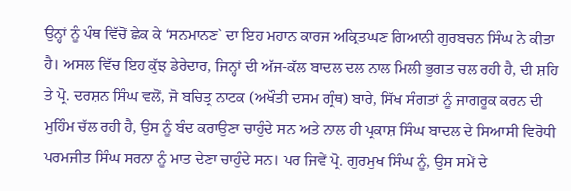ਉਨ੍ਹਾਂ ਨੂੰ ਪੰਥ ਵਿੱਚੋਂ ਛੇਕ ਕੇ ‘ਸਨਮਾਨਣ` ਦਾ ਇਹ ਮਹਾਨ ਕਾਰਜ ਅਕ੍ਰਿਤਘਣ ਗਿਆਨੀ ਗੁਰਬਚਨ ਸਿੰਘ ਨੇ ਕੀਤਾ ਹੈ। ਅਸਲ ਵਿੱਚ ਇਹ ਕੁੱਝ ਡੇਰੇਦਾਰ, ਜਿਨ੍ਹਾਂ ਦੀ ਅੱਜ-ਕੱਲ ਬਾਦਲ ਦਲ ਨਾਲ ਮਿਲੀ ਭੁਗਤ ਚਲ ਰਹੀ ਹੈ, ਦੀ ਸ਼ਹਿ ਤੇ ਪ੍ਰੋ. ਦਰਸ਼ਨ ਸਿੰਘ ਵਲੋਂ, ਜੋ ਬਚਿਤ੍ਰ ਨਾਟਕ (ਅਖੌਤੀ ਦਸਮ ਗ੍ਰੰਥ) ਬਾਰੇ, ਸਿੱਖ ਸੰਗਤਾਂ ਨੂੰ ਜਾਗਰੂਕ ਕਰਨ ਦੀ ਮੁਹਿੰਮ ਚੱਲ ਰਹੀ ਹੈ, ਉਸ ਨੂੰ ਬੰਦ ਕਰਾਉਣਾ ਚਾਹੁੰਦੇ ਸਨ ਅਤੇ ਨਾਲ ਹੀ ਪ੍ਰਕਾਸ਼ ਸਿੰਘ ਬਾਦਲ ਦੇ ਸਿਆਸੀ ਵਿਰੋਧੀ ਪਰਮਜੀਤ ਸਿੰਘ ਸਰਨਾ ਨੂੰ ਮਾਤ ਦੇਣਾ ਚਾਹੁੰਦੇ ਸਨ। ਪਰ ਜਿਵੇਂ ਪ੍ਰੋ. ਗੁਰਮੁਖ ਸਿੰਘ ਨੂੰ, ਉਸ ਸਮੇਂ ਦੇ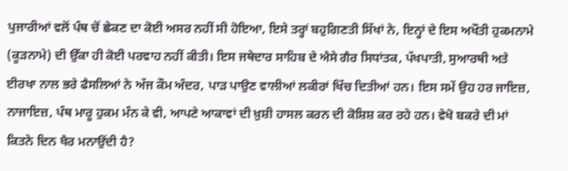ਪੁਜਾਰੀਆਂ ਵਲੋਂ ਪੰਥ ਚੋਂ ਛੇਕਣ ਦਾ ਕੋਈ ਅਸਰ ਨਹੀਂ ਸੀ ਹੋਇਆ, ਇਸੇ ਤਰ੍ਹਾਂ ਬਹੁਗਿਣਤੀ ਸਿੱਖਾਂ ਨੇ, ਇਨ੍ਹਾਂ ਦੇ ਇਸ ਅਖੌਤੀ ਹੁਕਮਨਾਮੇ (ਕੂੜਨਾਮੇ) ਦੀ ਉੱਕਾ ਹੀ ਕੋਈ ਪਰਵਾਹ ਨਹੀਂ ਕੀਤੀ। ਇਸ ਜਥੇਦਾਰ ਸਾਹਿਬ ਦੇ ਐਸੇ ਗੈਰ ਸਿਧਾਂਤਕ, ਪੱਖਪਾਤੀ, ਸੁਆਰਥੀ ਅਤੇ ਈਰਖਾ ਨਾਲ ਭਰੇ ਫੈਸਲਿਆਂ ਨੇ ਅੱਜ ਕੌਮ ਅੰਦਰ, ਪਾੜ ਪਾਉਣ ਵਾਲੀਆਂ ਲਕੀਰਾਂ ਖਿੱਚ ਦਿਤੀਆਂ ਹਨ। ਇਸ ਸਮੇਂ ਉਹ ਹਰ ਜਾਇਜ਼, ਨਾਜਾਇਜ਼, ਪੰਥ ਮਾਰੂ ਹੁਕਮ ਮੰਨ ਕੇ ਵੀ, ਆਪਣੇ ਆਕਾਵਾਂ ਦੀ ਖ਼ੁਸ਼ੀ ਹਾਸਲ ਕਰਨ ਦੀ ਕੋਸ਼ਿਸ਼ ਕਰ ਰਹੇ ਹਨ। ਵੇਖੋ ਬਕਰੇ ਦੀ ਮਾਂ ਕਿਤਨੇ ਦਿਨ ਖੈਰ ਮਨਾਉਂਦੀ ਹੈ?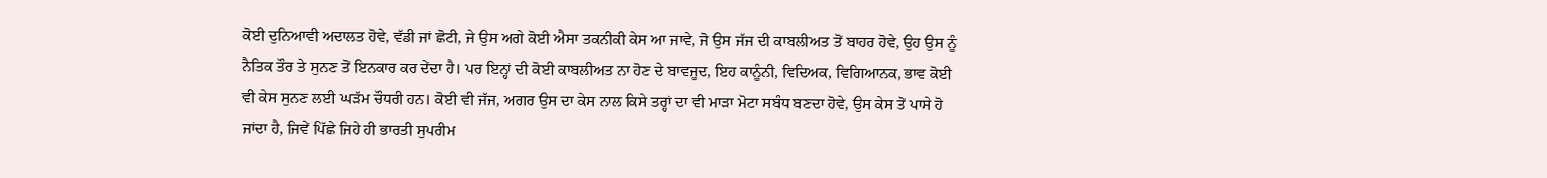ਕੋਈ ਦੁਨਿਆਵੀ ਅਦਾਲਤ ਹੋਵੇ, ਵੱਡੀ ਜਾਂ ਛੋਟੀ, ਜੇ ਉਸ ਅਗੇ ਕੋਈ ਐਸਾ ਤਕਨੀਕੀ ਕੇਸ ਆ ਜਾਵੇ, ਜੋ ਉਸ ਜੱਜ ਦੀ ਕਾਬਲੀਅਤ ਤੋਂ ਬਾਹਰ ਹੋਵੇ, ਉਹ ਉਸ ਨੂੰ ਨੈਤਿਕ ਤੌਰ ਤੇ ਸੁਨਣ ਤੋਂ ਇਨਕਾਰ ਕਰ ਦੇਂਦਾ ਹੈ। ਪਰ ਇਨ੍ਹਾਂ ਦੀ ਕੋਈ ਕਾਬਲੀਅਤ ਨਾ ਹੋਣ ਦੇ ਬਾਵਜੂਦ, ਇਹ ਕਾਨੂੰਨੀ, ਵਿਦਿਅਕ, ਵਿਗਿਆਨਕ, ਭਾਵ ਕੋਈ ਵੀ ਕੇਸ ਸੁਨਣ ਲਈ ਘੜੱਮ ਚੌਧਰੀ ਹਨ। ਕੋਈ ਵੀ ਜੱਜ, ਅਗਰ ਉਸ ਦਾ ਕੇਸ ਨਾਲ ਕਿਸੇ ਤਰ੍ਹਾਂ ਦਾ ਵੀ ਮਾੜਾ ਮੋਟਾ ਸਬੰਧ ਬਣਦਾ ਹੋਵੇ, ਉਸ ਕੇਸ ਤੋਂ ਪਾਸੇ ਹੋ ਜਾਂਦਾ ਹੈ, ਜਿਵੇਂ ਪਿੱਛੇ ਜਿਹੇ ਹੀ ਭਾਰਤੀ ਸੁਪਰੀਮ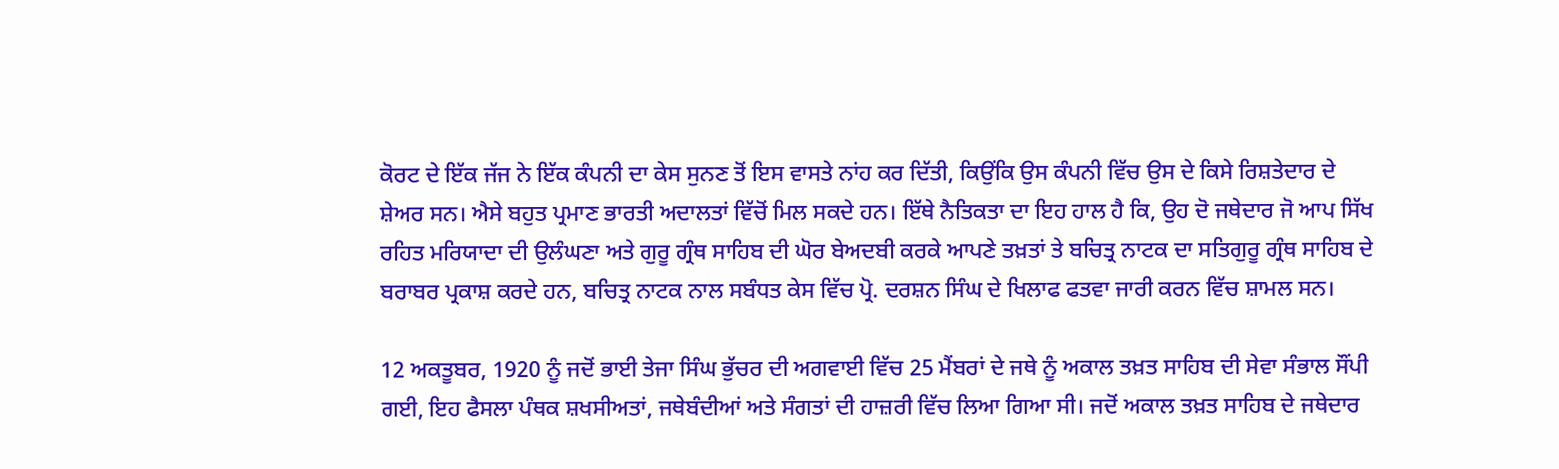ਕੋਰਟ ਦੇ ਇੱਕ ਜੱਜ ਨੇ ਇੱਕ ਕੰਪਨੀ ਦਾ ਕੇਸ ਸੁਨਣ ਤੋਂ ਇਸ ਵਾਸਤੇ ਨਾਂਹ ਕਰ ਦਿੱਤੀ, ਕਿਉਂਕਿ ਉਸ ਕੰਪਨੀ ਵਿੱਚ ਉਸ ਦੇ ਕਿਸੇ ਰਿਸ਼ਤੇਦਾਰ ਦੇ ਸ਼ੇਅਰ ਸਨ। ਐਸੇ ਬਹੁਤ ਪ੍ਰਮਾਣ ਭਾਰਤੀ ਅਦਾਲਤਾਂ ਵਿੱਚੋਂ ਮਿਲ ਸਕਦੇ ਹਨ। ਇੱਥੇ ਨੈਤਿਕਤਾ ਦਾ ਇਹ ਹਾਲ ਹੈ ਕਿ, ਉਹ ਦੋ ਜਥੇਦਾਰ ਜੋ ਆਪ ਸਿੱਖ ਰਹਿਤ ਮਰਿਯਾਦਾ ਦੀ ਉਲੰਘਣਾ ਅਤੇ ਗੁਰੂ ਗ੍ਰੰਥ ਸਾਹਿਬ ਦੀ ਘੋਰ ਬੇਅਦਬੀ ਕਰਕੇ ਆਪਣੇ ਤਖ਼ਤਾਂ ਤੇ ਬਚਿਤ੍ਰ ਨਾਟਕ ਦਾ ਸਤਿਗੁਰੂ ਗ੍ਰੰਥ ਸਾਹਿਬ ਦੇ ਬਰਾਬਰ ਪ੍ਰਕਾਸ਼ ਕਰਦੇ ਹਨ, ਬਚਿਤ੍ਰ ਨਾਟਕ ਨਾਲ ਸਬੰਧਤ ਕੇਸ ਵਿੱਚ ਪ੍ਰੋ. ਦਰਸ਼ਨ ਸਿੰਘ ਦੇ ਖਿਲਾਫ ਫਤਵਾ ਜਾਰੀ ਕਰਨ ਵਿੱਚ ਸ਼ਾਮਲ ਸਨ।

12 ਅਕਤੂਬਰ, 1920 ਨੂੰ ਜਦੋਂ ਭਾਈ ਤੇਜਾ ਸਿੰਘ ਭੁੱਚਰ ਦੀ ਅਗਵਾਈ ਵਿੱਚ 25 ਮੈਂਬਰਾਂ ਦੇ ਜਥੇ ਨੂੰ ਅਕਾਲ ਤਖ਼ਤ ਸਾਹਿਬ ਦੀ ਸੇਵਾ ਸੰਭਾਲ ਸੌਂਪੀ ਗਈ, ਇਹ ਫੈਸਲਾ ਪੰਥਕ ਸ਼ਖਸੀਅਤਾਂ, ਜਥੇਬੰਦੀਆਂ ਅਤੇ ਸੰਗਤਾਂ ਦੀ ਹਾਜ਼ਰੀ ਵਿੱਚ ਲਿਆ ਗਿਆ ਸੀ। ਜਦੋਂ ਅਕਾਲ ਤਖ਼ਤ ਸਾਹਿਬ ਦੇ ਜਥੇਦਾਰ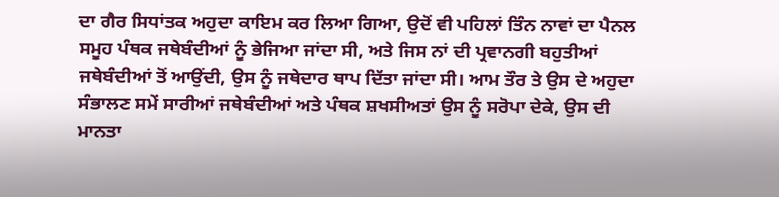ਦਾ ਗੈਰ ਸਿਧਾਂਤਕ ਅਹੁਦਾ ਕਾਇਮ ਕਰ ਲਿਆ ਗਿਆ, ਉਦੋਂ ਵੀ ਪਹਿਲਾਂ ਤਿੰਨ ਨਾਵਾਂ ਦਾ ਪੈਨਲ ਸਮੂਹ ਪੰਥਕ ਜਥੇਬੰਦੀਆਂ ਨੂੰ ਭੇਜਿਆ ਜਾਂਦਾ ਸੀ, ਅਤੇ ਜਿਸ ਨਾਂ ਦੀ ਪ੍ਰਵਾਨਗੀ ਬਹੁਤੀਆਂ ਜਥੇਬੰਦੀਆਂ ਤੋਂ ਆਉਂਦੀ, ਉਸ ਨੂੰ ਜਥੇਦਾਰ ਥਾਪ ਦਿੱਤਾ ਜਾਂਦਾ ਸੀ। ਆਮ ਤੌਰ ਤੇ ਉਸ ਦੇ ਅਹੁਦਾ ਸੰਭਾਲਣ ਸਮੇਂ ਸਾਰੀਆਂ ਜਥੇਬੰਦੀਆਂ ਅਤੇ ਪੰਥਕ ਸ਼ਖਸੀਅਤਾਂ ਉਸ ਨੂੰ ਸਰੋਪਾ ਦੇਕੇ, ਉਸ ਦੀ ਮਾਨਤਾ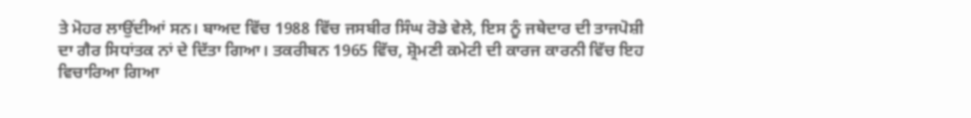ਤੇ ਮੋਹਰ ਲਾਉਂਦੀਆਂ ਸਨ। ਬਾਅਦ ਵਿੱਚ 1988 ਵਿੱਚ ਜਸਬੀਰ ਸਿੰਘ ਰੋਡੇ ਵੇਲੇ, ਇਸ ਨੂੰ ਜਥੇਦਾਰ ਦੀ ਤਾਜਪੋਸ਼ੀ ਦਾ ਗੈਰ ਸਿਧਾਂਤਕ ਨਾਂ ਦੇ ਦਿੱਤਾ ਗਿਆ। ਤਕਰੀਬਨ 1965 ਵਿੱਚ, ਸ਼੍ਰੋਮਣੀ ਕਮੇਟੀ ਦੀ ਕਾਰਜ ਕਾਰਨੀ ਵਿੱਚ ਇਹ ਵਿਚਾਰਿਆ ਗਿਆ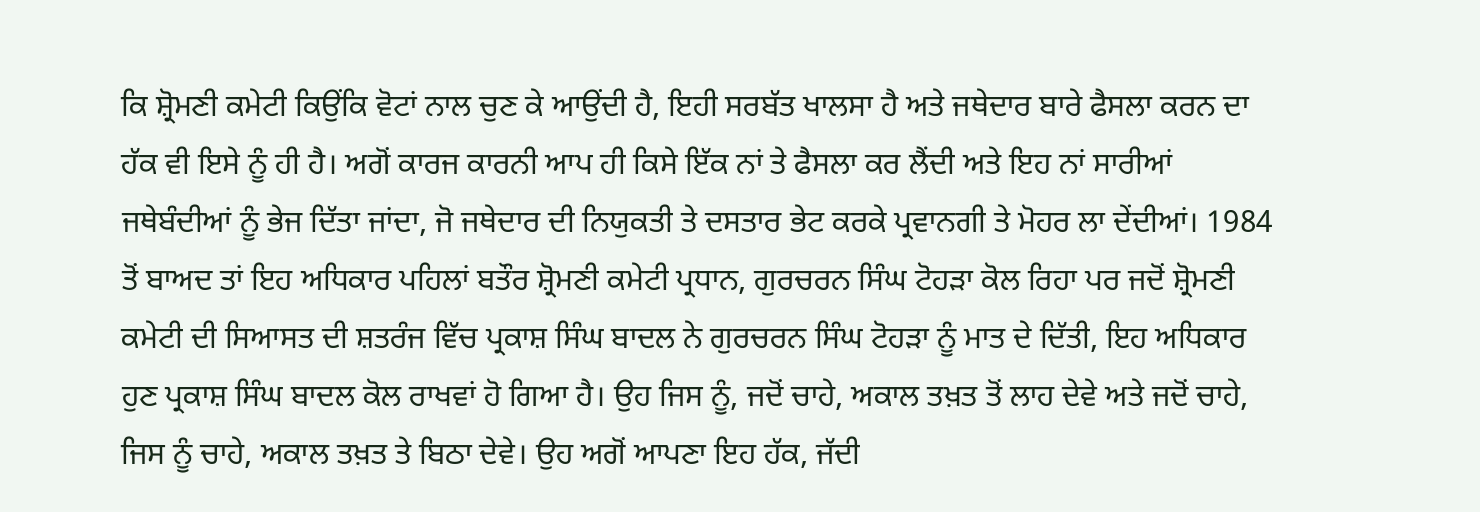ਕਿ ਸ਼੍ਰੋਮਣੀ ਕਮੇਟੀ ਕਿਉਂਕਿ ਵੋਟਾਂ ਨਾਲ ਚੁਣ ਕੇ ਆਉਂਦੀ ਹੈ, ਇਹੀ ਸਰਬੱਤ ਖਾਲਸਾ ਹੈ ਅਤੇ ਜਥੇਦਾਰ ਬਾਰੇ ਫੈਸਲਾ ਕਰਨ ਦਾ ਹੱਕ ਵੀ ਇਸੇ ਨੂੰ ਹੀ ਹੈ। ਅਗੋਂ ਕਾਰਜ ਕਾਰਨੀ ਆਪ ਹੀ ਕਿਸੇ ਇੱਕ ਨਾਂ ਤੇ ਫੈਸਲਾ ਕਰ ਲੈਂਦੀ ਅਤੇ ਇਹ ਨਾਂ ਸਾਰੀਆਂ ਜਥੇਬੰਦੀਆਂ ਨੂੰ ਭੇਜ ਦਿੱਤਾ ਜਾਂਦਾ, ਜੋ ਜਥੇਦਾਰ ਦੀ ਨਿਯੁਕਤੀ ਤੇ ਦਸਤਾਰ ਭੇਟ ਕਰਕੇ ਪ੍ਰਵਾਨਗੀ ਤੇ ਮੋਹਰ ਲਾ ਦੇਂਦੀਆਂ। 1984 ਤੋਂ ਬਾਅਦ ਤਾਂ ਇਹ ਅਧਿਕਾਰ ਪਹਿਲਾਂ ਬਤੌਰ ਸ਼੍ਰੋਮਣੀ ਕਮੇਟੀ ਪ੍ਰਧਾਨ, ਗੁਰਚਰਨ ਸਿੰਘ ਟੋਹੜਾ ਕੋਲ ਰਿਹਾ ਪਰ ਜਦੋਂ ਸ਼੍ਰੋਮਣੀ ਕਮੇਟੀ ਦੀ ਸਿਆਸਤ ਦੀ ਸ਼ਤਰੰਜ ਵਿੱਚ ਪ੍ਰਕਾਸ਼ ਸਿੰਘ ਬਾਦਲ ਨੇ ਗੁਰਚਰਨ ਸਿੰਘ ਟੋਹੜਾ ਨੂੰ ਮਾਤ ਦੇ ਦਿੱਤੀ, ਇਹ ਅਧਿਕਾਰ ਹੁਣ ਪ੍ਰਕਾਸ਼ ਸਿੰਘ ਬਾਦਲ ਕੋਲ ਰਾਖਵਾਂ ਹੋ ਗਿਆ ਹੈ। ਉਹ ਜਿਸ ਨੂੰ, ਜਦੋਂ ਚਾਹੇ, ਅਕਾਲ ਤਖ਼ਤ ਤੋਂ ਲਾਹ ਦੇਵੇ ਅਤੇ ਜਦੋਂ ਚਾਹੇ, ਜਿਸ ਨੂੰ ਚਾਹੇ, ਅਕਾਲ ਤਖ਼ਤ ਤੇ ਬਿਠਾ ਦੇਵੇ। ਉਹ ਅਗੋਂ ਆਪਣਾ ਇਹ ਹੱਕ, ਜੱਦੀ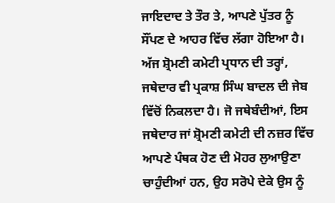ਜਾਇਦਾਦ ਤੇ ਤੌਰ ਤੇ, ਆਪਣੇ ਪੁੱਤਰ ਨੂੰ ਸੌਂਪਣ ਦੇ ਆਹਰ ਵਿੱਚ ਲੱਗਾ ਹੋਇਆ ਹੈ। ਅੱਜ ਸ਼੍ਰੋਮਣੀ ਕਮੇਟੀ ਪ੍ਰਧਾਨ ਦੀ ਤਰ੍ਹਾਂ, ਜਥੇਦਾਰ ਵੀ ਪ੍ਰਕਾਸ਼ ਸਿੰਘ ਬਾਦਲ ਦੀ ਜੇਬ ਵਿੱਚੋਂ ਨਿਕਲਦਾ ਹੈ। ਜੋ ਜਥੇਬੰਦੀਆਂ, ਇਸ ਜਥੇਦਾਰ ਜਾਂ ਸ਼੍ਰੋਮਣੀ ਕਮੇਟੀ ਦੀ ਨਜ਼ਰ ਵਿੱਚ ਆਪਣੇ ਪੰਥਕ ਹੋਣ ਦੀ ਮੋਹਰ ਲੁਆਉਣਾ ਚਾਹੁੰਦੀਆਂ ਹਨ, ਉਹ ਸਰੋਪੇ ਦੇਕੇ ਉਸ ਨੂੰ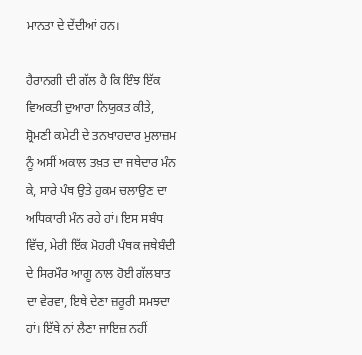ਮਾਨਤਾ ਦੇ ਦੇਂਦੀਆਂ ਹਨ।

ਹੈਰਾਨਗੀ ਦੀ ਗੱਲ ਹੈ ਕਿ ਇੰਝ ਇੱਕ ਵਿਅਕਤੀ ਦੁਆਰਾ ਨਿਯੁਕਤ ਕੀਤੇ, ਸ਼੍ਰੋਮਣੀ ਕਮੇਟੀ ਦੇ ਤਨਖਾਹਦਾਰ ਮੁਲਾਜ਼ਮ ਨੂੰ ਅਸੀਂ ਅਕਾਲ ਤਖ਼ਤ ਦਾ ਜਥੇਦਾਰ ਮੰਨ ਕੇ, ਸਾਰੇ ਪੰਥ ਉਤੇ ਹੁਕਮ ਚਲਾਉਣ ਦਾ ਅਧਿਕਾਰੀ ਮੰਨ ਰਹੇ ਹਾਂ। ਇਸ ਸਬੰਧ ਵਿੱਚ, ਮੇਰੀ ਇੱਕ ਮੋਹਰੀ ਪੰਥਕ ਜਥੇਬੰਦੀ ਦੇ ਸਿਰਮੌਰ ਆਗੂ ਨਾਲ ਹੋਈ ਗੱਲਬਾਤ ਦਾ ਵੇਰਵਾ, ਇਥੇ ਦੇਣਾ ਜ਼ਰੂਰੀ ਸਮਝਦਾ ਹਾਂ। ਇੱਥੇ ਨਾਂ ਲੈਣਾ ਜਾਇਜ਼ ਨਹੀਂ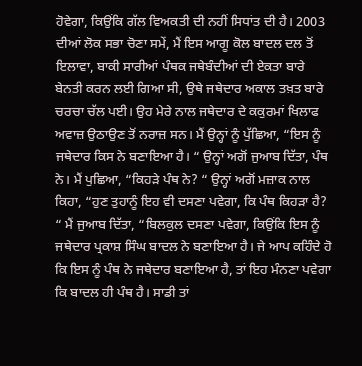ਹੋਵੇਗਾ, ਕਿਉਂਕਿ ਗੱਲ ਵਿਅਕਤੀ ਦੀ ਨਹੀਂ ਸਿਧਾਂਤ ਦੀ ਹੈ। 2003 ਦੀਆਂ ਲੋਕ ਸਭਾ ਚੋਣਾ ਸਮੇਂ, ਮੈਂ ਇਸ ਆਗੂ ਕੋਲ ਬਾਦਲ ਦਲ ਤੋਂ ਇਲਾਵਾ, ਬਾਕੀ ਸਾਰੀਆਂ ਪੰਥਕ ਜਥੇਬੰਦੀਆਂ ਦੀ ਏਕਤਾ ਬਾਰੇ ਬੇਨਤੀ ਕਰਨ ਲਈ ਗਿਆ ਸੀ, ਉਥੇ ਜਥੇਦਾਰ ਅਕਾਲ ਤਖ਼ਤ ਬਾਰੇ ਚਰਚਾ ਚੱਲ ਪਈ। ਉਹ ਮੇਰੇ ਨਾਲ ਜਥੇਦਾਰ ਦੇ ਕਕੁਰਮਾਂ ਖਿਲਾਫ ਅਵਾਜ਼ ਉਠਾਉਣ ਤੋਂ ਨਰਾਜ਼ ਸਨ। ਮੈਂ ਉਨ੍ਹਾਂ ਨੂੰ ਪੁੱਛਿਆ, “ਇਸ ਨੂੰ ਜਥੇਦਾਰ ਕਿਸ ਨੇ ਬਣਾਇਆ ਹੈ। “ ਉਨ੍ਹਾਂ ਅਗੋਂ ਜੁਆਬ ਦਿੱਤਾ, ਪੰਥ ਨੇ। ਮੈਂ ਪੁਛਿਆ, “ਕਿਹੜੇ ਪੰਥ ਨੇ? “ ਉਨ੍ਹਾਂ ਅਗੋਂ ਮਜ਼ਾਕ ਨਾਲ ਕਿਹਾ, “ਹੁਣ ਤੁਹਾਨੂੰ ਇਹ ਵੀ ਦਸਣਾ ਪਵੇਗਾ, ਕਿ ਪੰਥ ਕਿਹੜਾ ਹੈ? “ ਮੈਂ ਜੁਆਬ ਦਿੱਤਾ, “ਬਿਲਕੁਲ ਦਸਣਾ ਪਵੇਗਾ, ਕਿਉਂਕਿ ਇਸ ਨੂੰ ਜਥੇਦਾਰ ਪ੍ਰਕਾਸ਼ ਸਿੰਘ ਬਾਦਲ ਨੇ ਬਣਾਇਆ ਹੈ। ਜੇ ਆਪ ਕਹਿੰਦੇ ਹੋ ਕਿ ਇਸ ਨੂੰ ਪੰਥ ਨੇ ਜਥੇਦਾਰ ਬਣਾਇਆ ਹੈ, ਤਾਂ ਇਹ ਮੰਨਣਾ ਪਵੇਗਾ ਕਿ ਬਾਦਲ ਹੀ ਪੰਥ ਹੈ। ਸਾਡੀ ਤਾਂ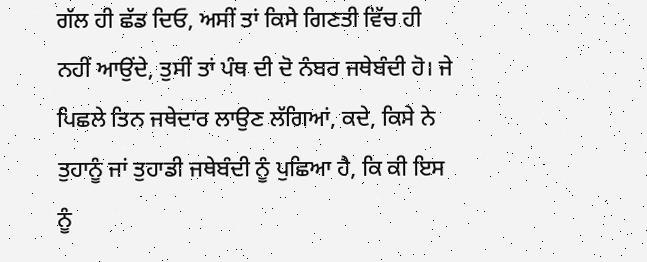ਗੱਲ ਹੀ ਛੱਡ ਦਿਓ, ਅਸੀਂ ਤਾਂ ਕਿਸੇ ਗਿਣਤੀ ਵਿੱਚ ਹੀ ਨਹੀਂ ਆਉਂਦੇ, ਤੁਸੀਂ ਤਾਂ ਪੰਥ ਦੀ ਦੋ ਨੰਬਰ ਜਥੇਬੰਦੀ ਹੋ। ਜੇ ਪਿਛਲੇ ਤਿਨ ਜਥੇਦਾਰ ਲਾਉਣ ਲੱਗਿਆਂ, ਕਦੇ, ਕਿਸੇ ਨੇ ਤੁਹਾਨੂੰ ਜਾਂ ਤੁਹਾਡੀ ਜਥੇਬੰਦੀ ਨੂੰ ਪੁਛਿਆ ਹੈ, ਕਿ ਕੀ ਇਸ ਨੂੰ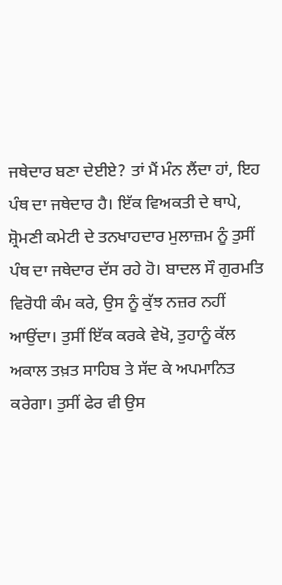ਜਥੇਦਾਰ ਬਣਾ ਦੇਈਏ? ਤਾਂ ਮੈਂ ਮੰਨ ਲੈਂਦਾ ਹਾਂ, ਇਹ ਪੰਥ ਦਾ ਜਥੇਦਾਰ ਹੈ। ਇੱਕ ਵਿਅਕਤੀ ਦੇ ਥਾਪੇ, ਸ਼੍ਰੋਮਣੀ ਕਮੇਟੀ ਦੇ ਤਨਖਾਹਦਾਰ ਮੁਲਾਜ਼ਮ ਨੂੰ ਤੁਸੀਂ ਪੰਥ ਦਾ ਜਥੇਦਾਰ ਦੱਸ ਰਹੇ ਹੋ। ਬਾਦਲ ਸੌ ਗੁਰਮਤਿ ਵਿਰੋਧੀ ਕੰਮ ਕਰੇ, ਉਸ ਨੂੰ ਕੁੱਝ ਨਜ਼ਰ ਨਹੀਂ ਆਉਂਦਾ। ਤੁਸੀਂ ਇੱਕ ਕਰਕੇ ਵੇਖੋ, ਤੁਹਾਨੂੰ ਕੱਲ ਅਕਾਲ ਤਖ਼ਤ ਸਾਹਿਬ ਤੇ ਸੱਦ ਕੇ ਅਪਮਾਨਿਤ ਕਰੇਗਾ। ਤੁਸੀਂ ਫੇਰ ਵੀ ਉਸ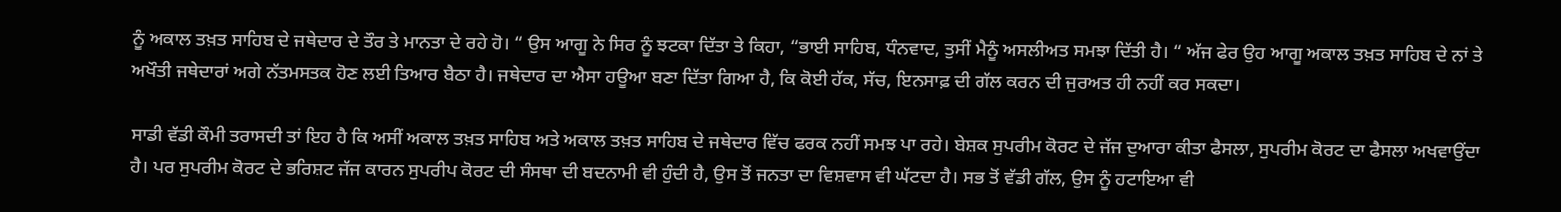ਨੂੰ ਅਕਾਲ ਤਖ਼ਤ ਸਾਹਿਬ ਦੇ ਜਥੇਦਾਰ ਦੇ ਤੌਰ ਤੇ ਮਾਨਤਾ ਦੇ ਰਹੇ ਹੋ। “ ਉਸ ਆਗੂ ਨੇ ਸਿਰ ਨੂੰ ਝਟਕਾ ਦਿੱਤਾ ਤੇ ਕਿਹਾ, “ਭਾਈ ਸਾਹਿਬ, ਧੰਨਵਾਦ, ਤੁਸੀਂ ਮੈਨੂੰ ਅਸਲੀਅਤ ਸਮਝਾ ਦਿੱਤੀ ਹੈ। “ ਅੱਜ ਫੇਰ ਉਹ ਆਗੂ ਅਕਾਲ ਤਖ਼ਤ ਸਾਹਿਬ ਦੇ ਨਾਂ ਤੇ ਅਖੌਤੀ ਜਥੇਦਾਰਾਂ ਅਗੇ ਨੱਤਮਸਤਕ ਹੋਣ ਲਈ ਤਿਆਰ ਬੈਠਾ ਹੈ। ਜਥੇਦਾਰ ਦਾ ਐਸਾ ਹਊਆ ਬਣਾ ਦਿੱਤਾ ਗਿਆ ਹੈ, ਕਿ ਕੋਈ ਹੱਕ, ਸੱਚ, ਇਨਸਾਫ਼ ਦੀ ਗੱਲ ਕਰਨ ਦੀ ਜੁਰਅਤ ਹੀ ਨਹੀਂ ਕਰ ਸਕਦਾ।

ਸਾਡੀ ਵੱਡੀ ਕੌਮੀ ਤਰਾਸਦੀ ਤਾਂ ਇਹ ਹੈ ਕਿ ਅਸੀਂ ਅਕਾਲ ਤਖ਼ਤ ਸਾਹਿਬ ਅਤੇ ਅਕਾਲ ਤਖ਼ਤ ਸਾਹਿਬ ਦੇ ਜਥੇਦਾਰ ਵਿੱਚ ਫਰਕ ਨਹੀਂ ਸਮਝ ਪਾ ਰਹੇ। ਬੇਸ਼ਕ ਸੁਪਰੀਮ ਕੋਰਟ ਦੇ ਜੱਜ ਦੁਆਰਾ ਕੀਤਾ ਫੈਸਲਾ, ਸੁਪਰੀਮ ਕੋਰਟ ਦਾ ਫੈਸਲਾ ਅਖਵਾਉਂਦਾ ਹੈ। ਪਰ ਸੁਪਰੀਮ ਕੋਰਟ ਦੇ ਭਰਿਸ਼ਟ ਜੱਜ ਕਾਰਨ ਸੁਪਰੀਪ ਕੋਰਟ ਦੀ ਸੰਸਥਾ ਦੀ ਬਦਨਾਮੀ ਵੀ ਹੁੰਦੀ ਹੈ, ਉਸ ਤੋਂ ਜਨਤਾ ਦਾ ਵਿਸ਼ਵਾਸ ਵੀ ਘੱਟਦਾ ਹੈ। ਸਭ ਤੋਂ ਵੱਡੀ ਗੱਲ, ਉਸ ਨੂੰ ਹਟਾਇਆ ਵੀ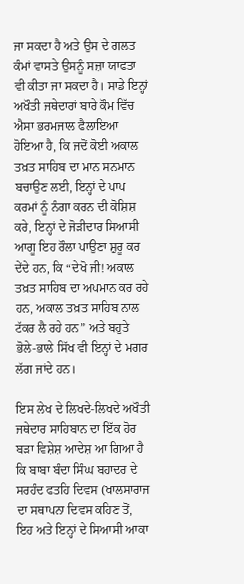ਜਾ ਸਕਦਾ ਹੈ ਅਤੇ ਉਸ ਦੇ ਗਲਤ ਕੰਮਾਂ ਵਾਸਤੇ ਉਸਨੂੰ ਸਜ਼ਾ ਯਾਫਤਾ ਵੀ ਕੀਤਾ ਜਾ ਸਕਦਾ ਹੈ। ਸਾਡੇ ਇਨ੍ਹਾਂ ਅਖੌਤੀ ਜਥੇਦਾਰਾਂ ਬਾਰੇ ਕੌਮ ਵਿੱਚ ਐਸਾ ਭਰਮਜਾਲ ਫੈਲਾਇਆ ਹੋਇਆ ਹੈ, ਕਿ ਜਦੋਂ ਕੋਈ ਅਕਾਲ ਤਖ਼ਤ ਸਾਹਿਬ ਦਾ ਮਾਨ ਸਨਮਾਨ ਬਚਾਉਣ ਲਈ, ਇਨ੍ਹਾਂ ਦੇ ਪਾਪ ਕਰਮਾਂ ਨੂੰ ਨੰਗਾ ਕਰਨ ਦੀ ਕੋਸ਼ਿਸ਼ ਕਰੇ, ਇਨ੍ਹਾਂ ਦੇ ਜੋੜੀਦਾਰ ਸਿਆਸੀ ਆਗੂ ਇਹ ਰੌਲਾ ਪਾਉਣਾ ਸ਼ੁਰੂ ਕਰ ਦੇਂਦੇ ਹਨ, ਕਿ “ਦੇਖੋ ਜੀ! ਅਕਾਲ ਤਖ਼ਤ ਸਾਹਿਬ ਦਾ ਅਪਮਾਨ ਕਰ ਰਹੇ ਹਨ, ਅਕਾਲ ਤਖ਼ਤ ਸਾਹਿਬ ਨਾਲ ਟੱਕਰ ਲੈ ਰਹੇ ਹਨ” ਅਤੇ ਬਹੁਤੇ ਭੋਲੇ-ਭਾਲੇ ਸਿੱਖ ਵੀ ਇਨ੍ਹਾਂ ਦੇ ਮਗਰ ਲੱਗ ਜਾਂਦੇ ਹਨ।

ਇਸ ਲੇਖ ਦੇ ਲਿਖਦੇ-ਲਿਖਦੇ ਅਖੌਤੀ ਜਥੇਦਾਰ ਸਾਹਿਬਾਨ ਦਾ ਇੱਕ ਹੋਰ ਬੜਾ ਵਿਸ਼ੇਸ਼ ਆਦੇਸ਼ ਆ ਗਿਆ ਹੈ ਕਿ ਬਾਬਾ ਬੰਦਾ ਸਿੰਘ ਬਹਾਦਰ ਦੇ ਸਰਹੰਦ ਫਤਹਿ ਦਿਵਸ (ਖਾਲਸਾਰਾਜ ਦਾ ਸਥਾਪਨਾ ਦਿਵਸ ਕਹਿਣ ਤੋਂ, ਇਹ ਅਤੇ ਇਨ੍ਹਾਂ ਦੇ ਸਿਆਸੀ ਆਕਾ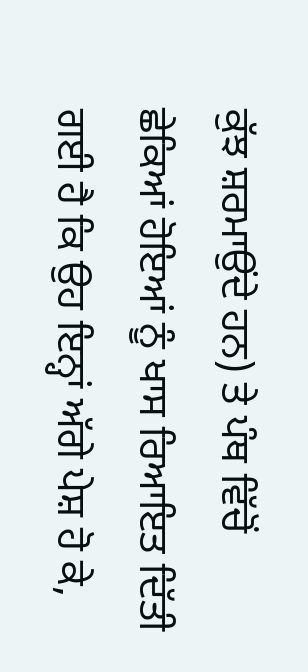ਕੁੱਝ ਸ਼ਰਮਾਉਂਦੇ ਹਨ) ਤੇ ਪੰਥ ਵਿੱਚੋਂ ਛੇਕਿਆਂ ਹੋਇਆਂ ਨੂੰ ਖਾਸ ਰਿਆਇਤ ਦਿੱਤੀ ਗਈ ਹੈ ਕਿ ਉਹ ਇਨ੍ਹਾਂ ਅੱਗੇ ਪੇਸ਼ ਹੋ ਕੇ,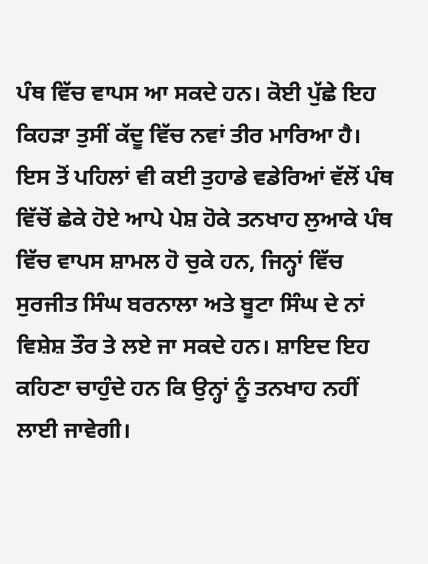ਪੰਥ ਵਿੱਚ ਵਾਪਸ ਆ ਸਕਦੇ ਹਨ। ਕੋਈ ਪੁੱਛੇ ਇਹ ਕਿਹੜਾ ਤੁਸੀਂ ਕੱਦੂ ਵਿੱਚ ਨਵਾਂ ਤੀਰ ਮਾਰਿਆ ਹੈ। ਇਸ ਤੋਂ ਪਹਿਲਾਂ ਵੀ ਕਈ ਤੁਹਾਡੇ ਵਡੇਰਿਆਂ ਵੱਲੋਂ ਪੰਥ ਵਿੱਚੋਂ ਛੇਕੇ ਹੋਏ ਆਪੇ ਪੇਸ਼ ਹੋਕੇ ਤਨਖਾਹ ਲੁਆਕੇ ਪੰਥ ਵਿੱਚ ਵਾਪਸ ਸ਼ਾਮਲ ਹੋ ਚੁਕੇ ਹਨ, ਜਿਨ੍ਹਾਂ ਵਿੱਚ ਸੁਰਜੀਤ ਸਿੰਘ ਬਰਨਾਲਾ ਅਤੇ ਬੂਟਾ ਸਿੰਘ ਦੇ ਨਾਂ ਵਿਸ਼ੇਸ਼ ਤੌਰ ਤੇ ਲਏ ਜਾ ਸਕਦੇ ਹਨ। ਸ਼ਾਇਦ ਇਹ ਕਹਿਣਾ ਚਾਹੁੰਦੇ ਹਨ ਕਿ ਉਨ੍ਹਾਂ ਨੂੰ ਤਨਖਾਹ ਨਹੀਂ ਲਾਈ ਜਾਵੇਗੀ।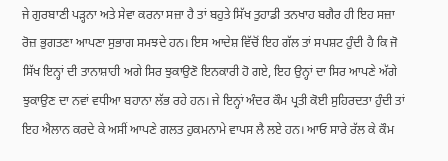ਜੇ ਗੁਰਬਾਣੀ ਪੜ੍ਹਨਾ ਅਤੇ ਸੇਵਾ ਕਰਨਾ ਸਜ਼ਾ ਹੈ ਤਾਂ ਬਹੁਤੇ ਸਿੱਖ ਤੁਹਾਡੀ ਤਨਖਾਹ ਬਗੈਰ ਹੀ ਇਹ ਸਜ਼ਾ ਰੋਜ਼ ਭੁਗਤਣਾ ਆਪਣਾ ਸੁਭਾਗ ਸਮਝਦੇ ਹਨ। ਇਸ ਆਦੇਸ਼ ਵਿੱਚੋਂ ਇਹ ਗੱਲ ਤਾਂ ਸਪਸ਼ਟ ਹੁੰਦੀ ਹੈ ਕਿ ਜੋ ਸਿੱਖ ਇਨ੍ਹਾਂ ਦੀ ਤਾਨਾਸ਼ਾਹੀ ਅਗੇ ਸਿਰ ਝੁਕਾਉਣੋ ਇਨਕਾਰੀ ਹੋ ਗਏ, ਇਹ ਉਨ੍ਹਾਂ ਦਾ ਸਿਰ ਆਪਣੇ ਅੱਗੇ ਝੁਕਾਉਣ ਦਾ ਨਵਾਂ ਵਧੀਆ ਬਹਾਨਾ ਲੱਭ ਰਹੇ ਹਨ। ਜੇ ਇਨ੍ਹਾਂ ਅੰਦਰ ਕੌਮ ਪ੍ਰਤੀ ਕੋਈ ਸੁਹਿਰਦਤਾ ਹੁੰਦੀ ਤਾਂ ਇਹ ਐਲਾਨ ਕਰਦੇ ਕੇ ਅਸੀਂ ਆਪਣੇ ਗਲਤ ਹੁਕਮਨਾਮੇ ਵਾਪਸ ਲੈ ਲਏ ਹਨ। ਆਓ ਸਾਰੇ ਰੱਲ ਕੇ ਕੌਮ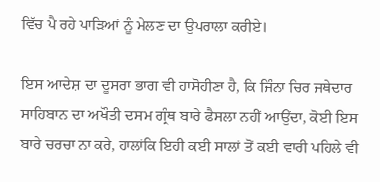ਵਿੱਚ ਪੈ ਰਹੇ ਪਾੜਿਆਂ ਨੂੰ ਮੇਲਣ ਦਾ ਉਪਰਾਲਾ ਕਰੀਏ।

ਇਸ ਆਦੇਸ਼ ਦਾ ਦੂਸਰਾ ਭਾਗ ਵੀ ਹਾਸੋਹੀਣਾ ਹੈ, ਕਿ ਜਿੰਨਾ ਚਿਰ ਜਥੇਦਾਰ ਸਾਹਿਬਾਨ ਦਾ ਅਖੌਤੀ ਦਸਮ ਗ੍ਰੰਥ ਬਾਰੇ ਫੈਸਲਾ ਨਹੀਂ ਆਉਂਦਾ, ਕੋਈ ਇਸ ਬਾਰੇ ਚਰਚਾ ਨਾ ਕਰੇ, ਹਾਲਾਂਕਿ ਇਹੀ ਕਈ ਸਾਲਾਂ ਤੋਂ ਕਈ ਵਾਰੀ ਪਹਿਲੇ ਵੀ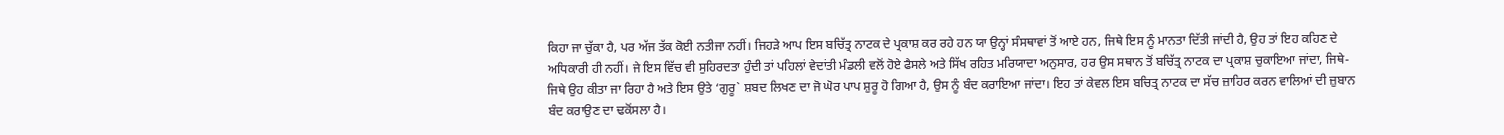ਕਿਹਾ ਜਾ ਚੁੱਕਾ ਹੈ, ਪਰ ਅੱਜ ਤੱਕ ਕੋਈ ਨਤੀਜਾ ਨਹੀਂ। ਜਿਹੜੇ ਆਪ ਇਸ ਬਚਿੱਤ੍ਰ ਨਾਟਕ ਦੇ ਪ੍ਰਕਾਸ਼ ਕਰ ਰਹੇ ਹਨ ਯਾ ਉਨ੍ਹਾਂ ਸੰਸਥਾਵਾਂ ਤੋਂ ਆਏ ਹਨ, ਜਿਥੇ ਇਸ ਨੂੰ ਮਾਨਤਾ ਦਿੱਤੀ ਜਾਂਦੀ ਹੈ, ਉਹ ਤਾਂ ਇਹ ਕਹਿਣ ਦੇ ਅਧਿਕਾਰੀ ਹੀ ਨਹੀਂ। ਜੇ ਇਸ ਵਿੱਚ ਵੀ ਸੁਹਿਰਦਤਾ ਹੁੰਦੀ ਤਾਂ ਪਹਿਲਾਂ ਵੇਦਾਂਤੀ ਮੰਡਲੀ ਵਲੋਂ ਹੋਏ ਫੈਸਲੇ ਅਤੇ ਸਿੱਖ ਰਹਿਤ ਮਰਿਯਾਦਾ ਅਨੁਸਾਰ, ਹਰ ਉਸ ਸਥਾਨ ਤੋਂ ਬਚਿੱਤ੍ਰ ਨਾਟਕ ਦਾ ਪ੍ਰਕਾਸ਼ ਚੁਕਾਇਆ ਜਾਂਦਾ, ਜਿਥੇ-ਜਿਥੇ ਉਹ ਕੀਤਾ ਜਾ ਰਿਹਾ ਹੈ ਅਤੇ ਇਸ ਉਤੇ ‘ਗੁਰੂ` ਸ਼ਬਦ ਲਿਖਣ ਦਾ ਜੋ ਘੋਰ ਪਾਪ ਸ਼ੁਰੂ ਹੋ ਗਿਆ ਹੈ, ਉਸ ਨੂੰ ਬੰਦ ਕਰਾਇਆ ਜਾਂਦਾ। ਇਹ ਤਾਂ ਕੇਵਲ ਇਸ ਬਚਿਤ੍ਰ ਨਾਟਕ ਦਾ ਸੱਚ ਜ਼ਾਹਿਰ ਕਰਨ ਵਾਲਿਆਂ ਦੀ ਜ਼ੁਬਾਨ ਬੰਦ ਕਰਾਉਣ ਦਾ ਢਕੋਂਸਲਾ ਹੈ।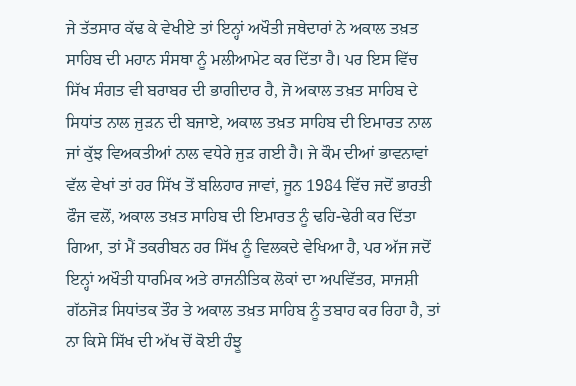ਜੇ ਤੱਤਸਾਰ ਕੱਢ ਕੇ ਵੇਖੀਏ ਤਾਂ ਇਨ੍ਹਾਂ ਅਖੌਤੀ ਜਥੇਦਾਰਾਂ ਨੇ ਅਕਾਲ ਤਖ਼ਤ ਸਾਹਿਬ ਦੀ ਮਹਾਨ ਸੰਸਥਾ ਨੂੰ ਮਲੀਆਮੇਟ ਕਰ ਦਿੱਤਾ ਹੈ। ਪਰ ਇਸ ਵਿੱਚ ਸਿੱਖ ਸੰਗਤ ਵੀ ਬਰਾਬਰ ਦੀ ਭਾਗੀਦਾਰ ਹੈ, ਜੋ ਅਕਾਲ ਤਖ਼ਤ ਸਾਹਿਬ ਦੇ ਸਿਧਾਂਤ ਨਾਲ ਜੁੜਨ ਦੀ ਬਜਾਏ, ਅਕਾਲ ਤਖ਼ਤ ਸਾਹਿਬ ਦੀ ਇਮਾਰਤ ਨਾਲ ਜਾਂ ਕੁੱਝ ਵਿਅਕਤੀਆਂ ਨਾਲ ਵਧੇਰੇ ਜੁੜ ਗਈ ਹੈ। ਜੇ ਕੌਮ ਦੀਆਂ ਭਾਵਨਾਵਾਂ ਵੱਲ ਵੇਖਾਂ ਤਾਂ ਹਰ ਸਿੱਖ ਤੋਂ ਬਲਿਹਾਰ ਜਾਵਾਂ, ਜੂਨ 1984 ਵਿੱਚ ਜਦੋਂ ਭਾਰਤੀ ਫੌਜ ਵਲੋਂ, ਅਕਾਲ ਤਖ਼ਤ ਸਾਹਿਬ ਦੀ ਇਮਾਰਤ ਨੂੰ ਢਹਿ-ਢੇਰੀ ਕਰ ਦਿੱਤਾ ਗਿਆ, ਤਾਂ ਮੈਂ ਤਕਰੀਬਨ ਹਰ ਸਿੱਖ ਨੂੰ ਵਿਲਕਦੇ ਵੇਖਿਆ ਹੈ, ਪਰ ਅੱਜ ਜਦੋਂ ਇਨ੍ਹਾਂ ਅਖੌਤੀ ਧਾਰਮਿਕ ਅਤੇ ਰਾਜਨੀਤਿਕ ਲੋਕਾਂ ਦਾ ਅਪਵਿੱਤਰ, ਸਾਜਸ਼ੀ ਗੱਠਜੋੜ ਸਿਧਾਂਤਕ ਤੌਰ ਤੇ ਅਕਾਲ ਤਖ਼ਤ ਸਾਹਿਬ ਨੂੰ ਤਬਾਹ ਕਰ ਰਿਹਾ ਹੈ, ਤਾਂ ਨਾ ਕਿਸੇ ਸਿੱਖ ਦੀ ਅੱਖ ਚੋਂ ਕੋਈ ਹੰਝੂ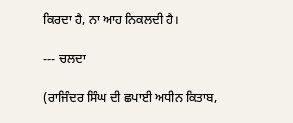ਕਿਰਦਾ ਹੈ, ਨਾ ਆਹ ਨਿਕਲਦੀ ਹੈ।

--- ਚਲਦਾ

(ਰਾਜਿੰਦਰ ਸਿੰਘ ਦੀ ਛਪਾਈ ਅਧੀਨ ਕਿਤਾਬ,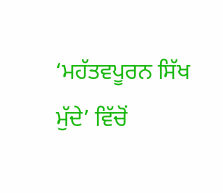‘ਮਹੱਤਵਪੂਰਨ ਸਿੱਖ ਮੁੱਦੇ’ ਵਿੱਚੋਂ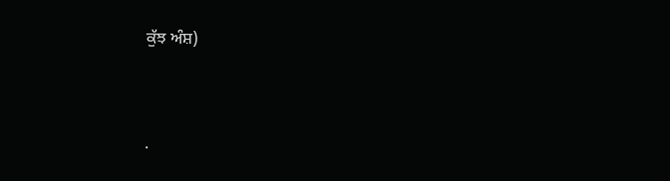ਕੁੱਝ ਅੰਸ਼)




.